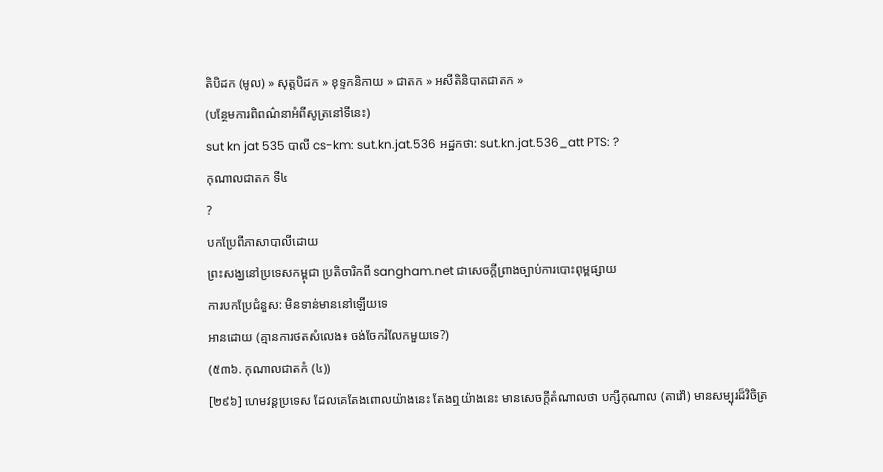តិបិដក (មូល) » សុត្តបិដក » ខុទ្ទកនិកាយ » ជាតក » អសីតិនិបាតជាតក »
(បន្ថែមការពិពណ៌នាអំពីសូត្រនៅទីនេះ)
sut kn jat 535 បាលី cs-km: sut.kn.jat.536 អដ្ឋកថា: sut.kn.jat.536_att PTS: ?
កុណាលជាតក ទី៤
?
បកប្រែពីភាសាបាលីដោយ
ព្រះសង្ឃនៅប្រទេសកម្ពុជា ប្រតិចារិកពី sangham.net ជាសេចក្តីព្រាងច្បាប់ការបោះពុម្ពផ្សាយ
ការបកប្រែជំនួស: មិនទាន់មាននៅឡើយទេ
អានដោយ (គ្មានការថតសំលេង៖ ចង់ចែករំលែកមួយទេ?)
(៥៣៦. កុណាលជាតកំ (៤))
[២៩៦] ហេមវន្តប្រទេស ដែលគេតែងពោលយ៉ាងនេះ តែងឮយ៉ាងនេះ មានសេចក្តីតំណាលថា បក្សីកុណាល (តាវ៉ៅ) មានសម្បុរដ៏វិចិត្រ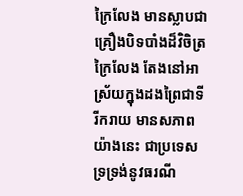ក្រៃលែង មានស្លាបជាគ្រឿងបិទបាំងដ៏វិចិត្រក្រៃលែង តែងនៅអាស្រ័យក្នុងដងព្រៃជាទីរីករាយ មានសភាពយ៉ាងនេះ ជាប្រទេសទ្រទ្រង់នូវធរណី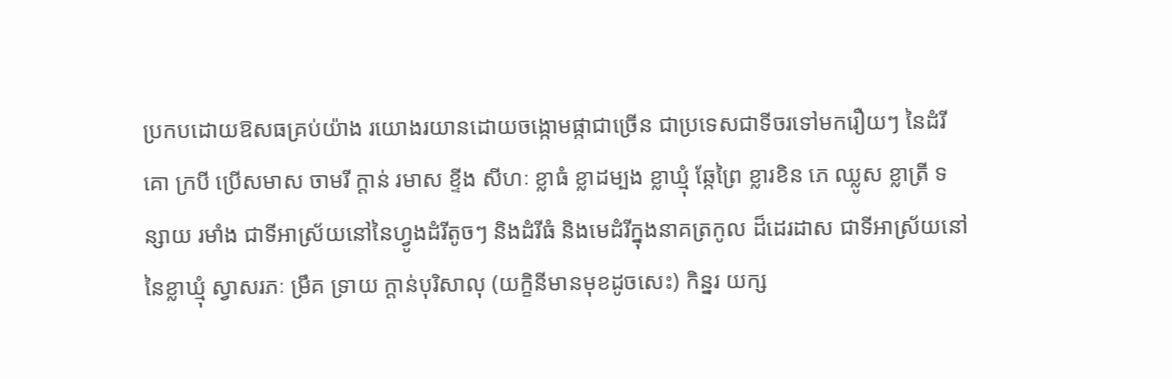ប្រកបដោយឱសធគ្រប់យ៉ាង រយោងរយានដោយចង្កោមផ្កាជាច្រើន ជាប្រទេសជាទីចរទៅមករឿយៗ នៃដំរី គោ ក្របី ប្រើសមាស ចាមរី ក្តាន់ រមាស ខ្ទីង សីហៈ ខ្លាធំ ខ្លាដម្បង ខ្លាឃ្មុំ ឆ្កែព្រៃ ខ្លារខិន ភេ ឈ្លូស ខ្លាត្រី ទន្សាយ រមាំង ជាទីអាស្រ័យនៅនៃហ្វូងដំរីតូចៗ និងដំរីធំ និងមេដំរីក្នុងនាគត្រកូល ដ៏ដេរដាស ជាទីអាស្រ័យនៅនៃខ្លាឃ្មុំ ស្វាសរភៈ ម្រឹគ ទ្រាយ ក្តាន់បុរិសាលុ (យក្ខិនីមានមុខដូចសេះ) កិន្នរ យក្ស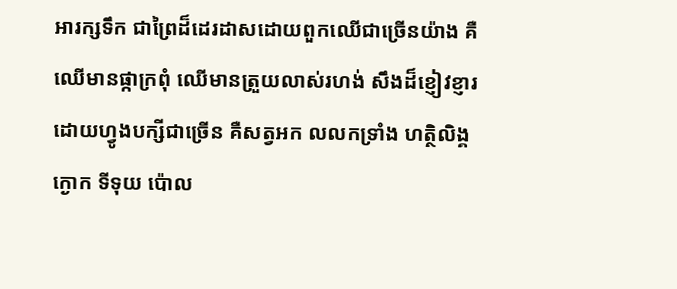អារក្សទឹក ជាព្រៃដ៏ដេរដាសដោយពួកឈើជាច្រើនយ៉ាង គឺឈើមានផ្កាក្រពុំ ឈើមានត្រួយលាស់រហង់ សឹងដ៏ខ្ញៀវខ្ញារដោយហ្វូងបក្សីជាច្រើន គឺសត្វអក លលកទ្រាំង ហត្ថិលិង្គ ក្ងោក ទីទុយ ប៉ោល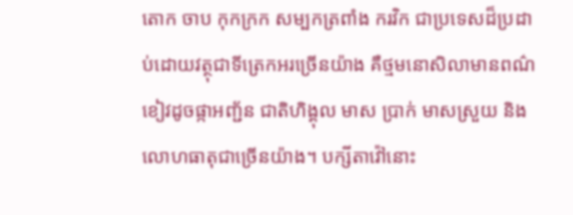តោក ចាប កុកក្រក សម្បកត្រពាំង ករវិក ជាប្រទេសដ៏ប្រដាប់ដោយវត្ថុជាទីត្រេកអរច្រើនយ៉ាង គឺថ្មមនោសិលាមានពណ៌ខៀវដូចផ្កាអញ្ជ័ន ជាតិហិង្គុល មាស ប្រាក់ មាសស្រួយ និងលោហធាតុជាច្រើនយ៉ាង។ បក្សីតាវ៉ៅនោះ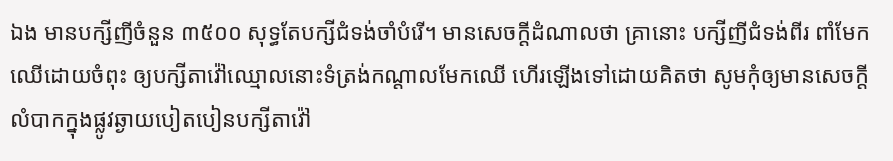ឯង មានបក្សីញីចំនួន ៣៥០០ សុទ្ធតែបក្សីជំទង់ចាំបំរើ។ មានសេចក្តីដំណាលថា គ្រានោះ បក្សីញីជំទង់ពីរ ពាំមែកឈើដោយចំពុះ ឲ្យបក្សីតាវ៉ៅឈ្មោលនោះទំត្រង់កណ្តាលមែកឈើ ហើរឡើងទៅដោយគិតថា សូមកុំឲ្យមានសេចក្តីលំបាកក្នុងផ្លូវឆ្ងាយបៀតបៀនបក្សីតាវ៉ៅ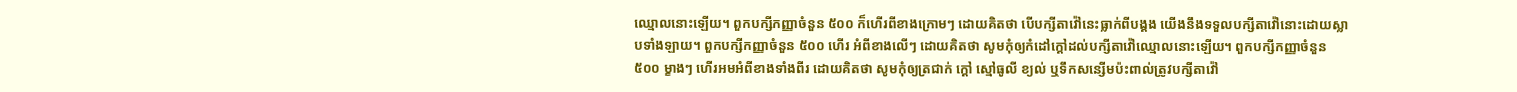ឈ្មោលនោះឡើយ។ ពួកបក្សីកញ្ញាចំនួន ៥០០ ក៏ហើរពីខាងក្រោមៗ ដោយគិតថា បើបក្សីតាវ៉ៅនេះធ្លាក់ពីបង្គង យើងនឹងទទួលបក្សីតាវ៉ៅនោះដោយស្លាបទាំងឡាយ។ ពួកបក្សីកញ្ញាចំនួន ៥០០ ហើរ អំពីខាងលើៗ ដោយគិតថា សូមកុំឲ្យកំដៅក្តៅដល់បក្សីតាវ៉ៅឈ្មោលនោះឡើយ។ ពួកបក្សីកញ្ញាចំនួន ៥០០ ម្ខាងៗ ហើរអមអំពីខាងទាំងពីរ ដោយគិតថា សូមកុំឲ្យត្រជាក់ ក្តៅ ស្មៅធូលី ខ្យល់ ឬទឹកសន្សើមប៉ះពាល់ត្រូវបក្សីតាវ៉ៅ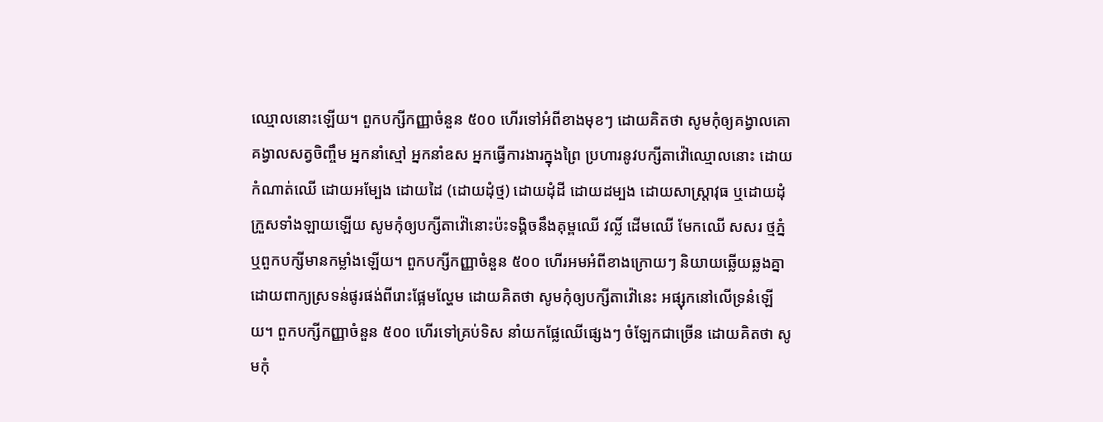ឈ្មោលនោះឡើយ។ ពួកបក្សីកញ្ញាចំនួន ៥០០ ហើរទៅអំពីខាងមុខៗ ដោយគិតថា សូមកុំឲ្យគង្វាលគោ គង្វាលសត្វចិញ្ចឹម អ្នកនាំស្មៅ អ្នកនាំឧស អ្នកធ្វើការងារក្នុងព្រៃ ប្រហារនូវបក្សីតាវ៉ៅឈ្មោលនោះ ដោយកំណាត់ឈើ ដោយអម្បែង ដោយដៃ (ដោយដុំថ្ម) ដោយដុំដី ដោយដម្បង ដោយសាស្ត្រាវុធ ឬដោយដុំក្រួសទាំងឡាយឡើយ សូមកុំឲ្យបក្សីតាវ៉ៅនោះប៉ះទង្គិចនឹងគុម្ពឈើ វល្លិ៍ ដើមឈើ មែកឈើ សសរ ថ្មភ្នំ ឬពួកបក្សីមានកម្លាំងឡើយ។ ពួកបក្សីកញ្ញាចំនួន ៥០០ ហើរអមអំពីខាងក្រោយៗ និយាយឆ្លើយឆ្លងគ្នា ដោយពាក្យស្រទន់ផូរផង់ពីរោះផ្អែមល្ហែម ដោយគិតថា សូមកុំឲ្យបក្សីតាវ៉ៅនេះ អផ្សុកនៅលើទ្រនំឡើយ។ ពួកបក្សីកញ្ញាចំនួន ៥០០ ហើរទៅគ្រប់ទិស នាំយកផ្លែឈើផ្សេងៗ ចំឡែកជាច្រើន ដោយគិតថា សូមកុំ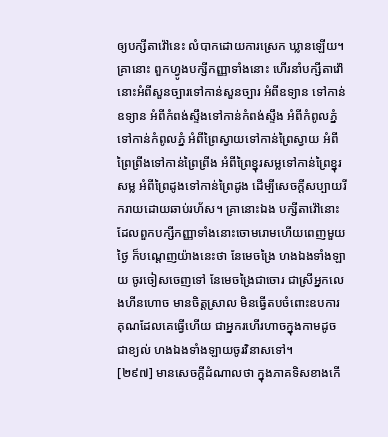ឲ្យបក្សីតាវ៉ៅនេះ លំបាកដោយការស្រេក ឃ្លានឡើយ។ គ្រានោះ ពួកហ្វូងបក្សីកញ្ញាទាំងនោះ ហើរនាំបក្សីតាវ៉ៅនោះអំពីសួនច្បារទៅកាន់សួនច្បារ អំពីឧទ្យាន ទៅកាន់ឧទ្យាន អំពីកំពង់ស្ទឹងទៅកាន់កំពង់ស្ទឹង អំពីកំពូលភ្នំទៅកាន់កំពូលភ្នំ អំពីព្រៃស្វាយទៅកាន់ព្រៃស្វាយ អំពីព្រៃព្រីងទៅកាន់ព្រៃព្រីង អំពីព្រៃខ្នុរសម្លទៅកាន់ព្រៃខ្នុរសម្ល អំពីព្រៃដូងទៅកាន់ព្រៃដូង ដើម្បីសេចក្តីសប្បាយរីករាយដោយឆាប់រហ័ស។ គ្រានោះឯង បក្សីតាវ៉ៅនោះ ដែលពួកបក្សីកញ្ញាទាំងនោះចោមរោមហើយពេញមួយថ្ងៃ ក៏បណ្តេញយ៉ាងនេះថា នែមេចង្រៃ ហងឯងទាំងឡាយ ចូរចៀសចេញទៅ នែមេចង្រៃជាចោរ ជាស្រីអ្នកលេងហីនហោច មានចិត្តស្រាល មិនធ្វើតបចំពោះឧបការគុណដែលគេធ្វើហើយ ជាអ្នករហើរហាចក្នុងកាមដូចជាខ្យល់ ហងឯងទាំងឡាយចូរវិនាសទៅ។
[២៩៧] មានសេចក្តីដំណាលថា ក្នុងភាគទិសខាងកើ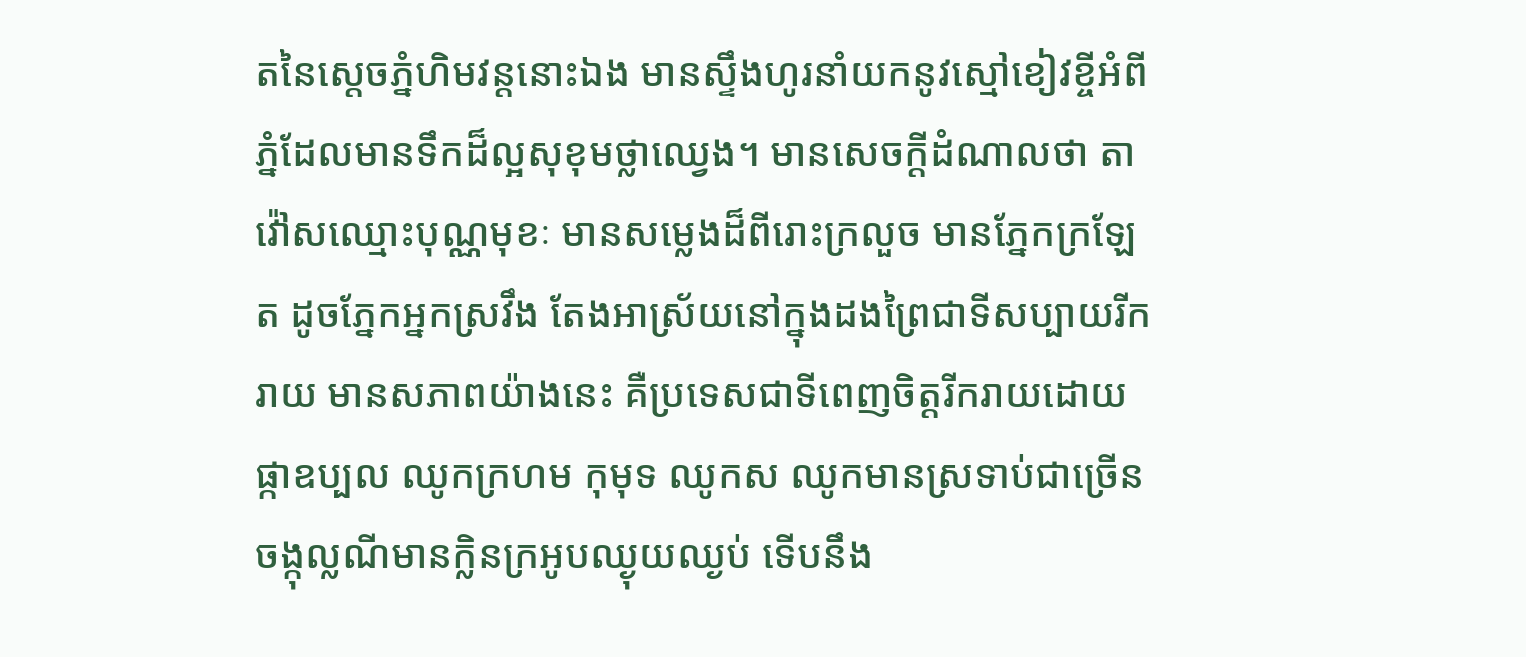តនៃស្តេចភ្នំហិមវន្តនោះឯង មានស្ទឹងហូរនាំយកនូវស្មៅខៀវខ្ចីអំពីភ្នំដែលមានទឹកដ៏ល្អសុខុមថ្លាឈ្វេង។ មានសេចក្តីដំណាលថា តាវ៉ៅសឈ្មោះបុណ្ណមុខៈ មានសម្លេងដ៏ពីរោះក្រលួច មានភ្នែកក្រឡែត ដូចភ្នែកអ្នកស្រវឹង តែងអាស្រ័យនៅក្នុងដងព្រៃជាទីសប្បាយរីករាយ មានសភាពយ៉ាងនេះ គឺប្រទេសជាទីពេញចិត្តរីករាយដោយផ្កាឧប្បល ឈូកក្រហម កុមុទ ឈូកស ឈូកមានស្រទាប់ជាច្រើន ចង្កុល្លណីមានក្លិនក្រអូបឈ្ងុយឈ្ងប់ ទើបនឹង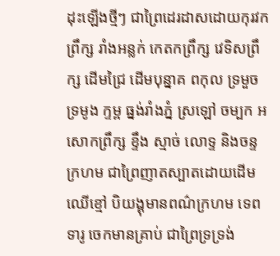ដុះឡើងថ្មីៗ ជាព្រៃដេរដាសដោយកុរវកព្រឹក្ស រាំងអន្លក់ កេតកព្រឹក្ស វេទិសព្រឹក្ស ដើមជ្រៃ ដើមបុន្នាគ ពកុល ទ្រមួច ទ្រមូង ក្ទម្ព ធ្នង់រាំងភ្នំ ស្រឡៅ ចម្បក អសោកព្រឹក្ស ខ្ទឹង ស្មាច់ លោទ្ទ និងចន្ទក្រហម ជាព្រៃញាតស្បាតដោយដើមឈើខ្មៅ បិយង្គុមានពណ៌ក្រហម ទេពទារូ ចេកមានគ្រាប់ ជាព្រៃទ្រទ្រង់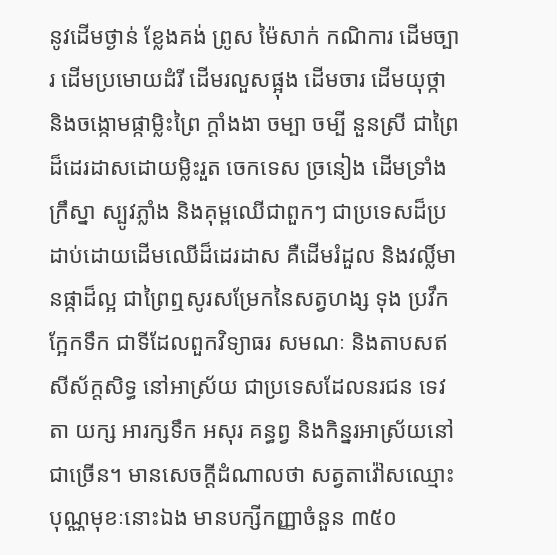នូវដើមថ្ងាន់ ខ្លែងគង់ ព្រូស ម៉ៃសាក់ កណិការ ដើមច្បារ ដើមប្រមោយដំរី ដើមរលួសផ្អុង ដើមចារ ដើមយុថ្កា និងចង្កោមផ្កាម្លិះព្រៃ ក្តាំងងា ចម្បា ចម្បី នួនស្រី ជាព្រៃដ៏ដេរដាសដោយម្លិះរួត ចេកទេស ច្រនៀង ដើមទ្រាំង ក្រឹស្នា ស្បូវភ្លាំង និងគុម្ពឈើជាពួកៗ ជាប្រទេសដ៏ប្រដាប់ដោយដើមឈើដ៏ដេរដាស គឺដើមរំដួល និងវល្លិ៍មានផ្កាដ៏ល្អ ជាព្រៃឮសូរសម្រែកនៃសត្វហង្ស ទុង ប្រវឹក ក្អែកទឹក ជាទីដែលពួកវិទ្យាធរ សមណៈ និងតាបសឥសីស័ក្តសិទ្ធ នៅអាស្រ័យ ជាប្រទេសដែលនរជន ទេវតា យក្ស អារក្សទឹក អសុរ គន្ធព្វ និងកិន្នរអាស្រ័យនៅជាច្រើន។ មានសេចក្តីដំណាលថា សត្វតាវ៉ៅសឈ្មោះបុណ្ណមុខៈនោះឯង មានបក្សីកញ្ញាចំនួន ៣៥០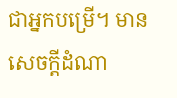ជាអ្នកបម្រើ។ មានសេចក្តីដំណា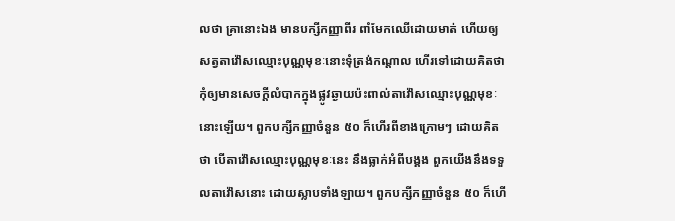លថា គ្រានោះឯង មានបក្សីកញ្ញាពីរ ពាំមែកឈើដោយមាត់ ហើយឲ្យសត្វតាវ៉ៅសឈ្មោះបុណ្ណមុខៈនោះទុំត្រង់កណ្តាល ហើរទៅដោយគិតថា កុំឲ្យមានសេចក្តីលំបាកក្នុងផ្លូវឆ្ងាយប៉ះពាល់តាវ៉ៅសឈ្មោះបុណ្ណមុខៈនោះឡើយ។ ពួកបក្សីកញ្ញាចំនួន ៥០ ក៏ហើរពីខាងក្រោមៗ ដោយគិតថា បើតាវ៉ៅសឈ្មោះបុណ្ណមុខៈនេះ នឹងធ្លាក់អំពីបង្គង ពួកយើងនឹងទទួលតាវ៉ៅសនោះ ដោយស្លាបទាំងឡាយ។ ពួកបក្សីកញ្ញាចំនួន ៥០ ក៏ហើ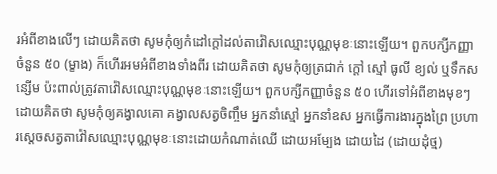រអំពីខាងលើៗ ដោយគិតថា សូមកុំឲ្យកំដៅក្តៅដល់តាវ៉ៅសឈ្មោះបុណ្ណមុខៈនោះឡើយ។ ពួកបក្សីកញ្ញាចំនួន ៥០ (ម្ខាង) ក៏ហើរអមអំពីខាងទាំងពីរ ដោយគិតថា សូមកុំឲ្យត្រជាក់ ក្តៅ ស្មៅ ធូលី ខ្យល់ ឬទឹកសន្សើម ប៉ះពាល់ត្រូវតាវ៉ៅសឈ្មោះបុណ្ណមុខៈនោះឡើយ។ ពួកបក្សីកញ្ញាចំនួន ៥០ ហើរទៅអំពីខាងមុខៗ ដោយគិតថា សូមកុំឲ្យគង្វាលគោ គង្វាលសត្វចិញ្ចឹម អ្នកនាំស្មៅ អ្នកនាំឧស អ្នកធ្វើការងារក្នុងព្រៃ ប្រហារស្តេចសត្វតាវ៉ៅសឈ្មោះបុណ្ណមុខៈនោះដោយកំណាត់ឈើ ដោយអម្បែង ដោយដៃ (ដោយដុំថ្ម)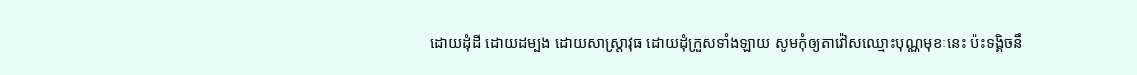ដោយដុំដី ដោយដម្បង ដោយសាស្ត្រាវុធ ដោយដុំក្រួសទាំងឡាយ សូមកុំឲ្យតាវ៉ៅសឈ្មោះបុណ្ណមុខៈនេះ ប៉ះទង្គិចនឹ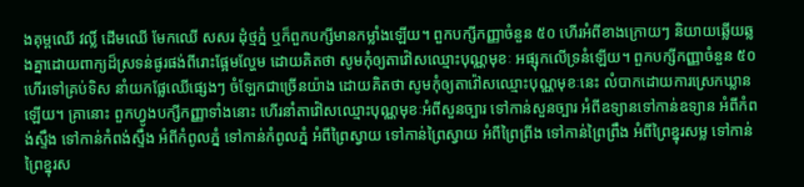ងគុម្ពឈើ វល្លិ៍ ដើមឈើ មែកឈើ សសរ ដុំថ្មភ្នំ ឬក៏ពួកបក្សីមានកម្លាំងឡើយ។ ពួកបក្សីកញ្ញាចំនួន ៥០ ហើរអំពីខាងក្រោយៗ និយាយឆ្លើយឆ្លងគ្នាដោយពាក្យដ៏ស្រទន់ផូរផង់ពីរោះផ្អែមល្ហែម ដោយគិតថា សូមកុំឲ្យតាវ៉ៅសឈ្មោះបុណ្ណមុខៈ អផ្សុកលើទ្រនំឡើយ។ ពួកបក្សីកញ្ញាចំនួន ៥០ ហើរទៅគ្រប់ទិស នាំយកផ្លែឈើផ្សេងៗ ចំឡែកជាច្រើនយ៉ាង ដោយគិតថា សូមកុំឲ្យតាវ៉ៅសឈ្មោះបុណ្ណមុខៈនេះ លំបាកដោយការស្រេកឃ្លានឡើយ។ គ្រានោះ ពួកហ្វូងបក្សីកញ្ញាទាំងនោះ ហើរនាំតាវ៉ៅសឈ្មោះបុណ្ណមុខៈអំពីសួនច្បារ ទៅកាន់សួនច្បារ អំពីឧទ្យានទៅកាន់ឧទ្យាន អំពីកំពង់ស្ទឹង ទៅកាន់កំពង់ស្ទឹង អំពីកំពូលភ្នំ ទៅកាន់កំពូលភ្នំ អំពីព្រៃស្វាយ ទៅកាន់ព្រៃស្វាយ អំពីព្រៃព្រីង ទៅកាន់ព្រៃព្រឹង អំពីព្រៃខ្នុរសម្ល ទៅកាន់ព្រៃខ្នុរស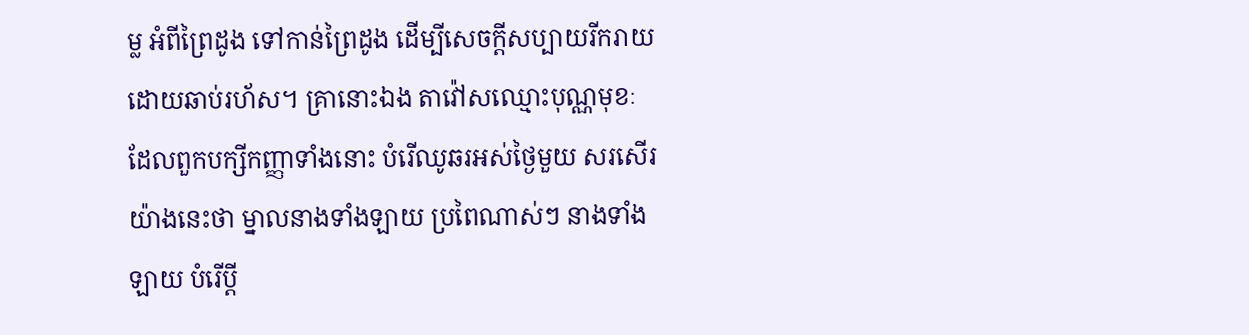ម្ល អំពីព្រៃដូង ទៅកាន់ព្រៃដូង ដើម្បីសេចក្តីសប្បាយរីករាយដោយឆាប់រហ័ស។ គ្រានោះឯង តាវ៉ៅសឈ្មោះបុណ្ណមុខៈ ដែលពួកបក្សីកញ្ញាទាំងនោះ បំរើឈូឆរអស់ថ្ងៃមួយ សរសើរយ៉ាងនេះថា ម្នាលនាងទាំងឡាយ ប្រពៃណាស់ៗ នាងទាំងឡាយ បំរើប្តី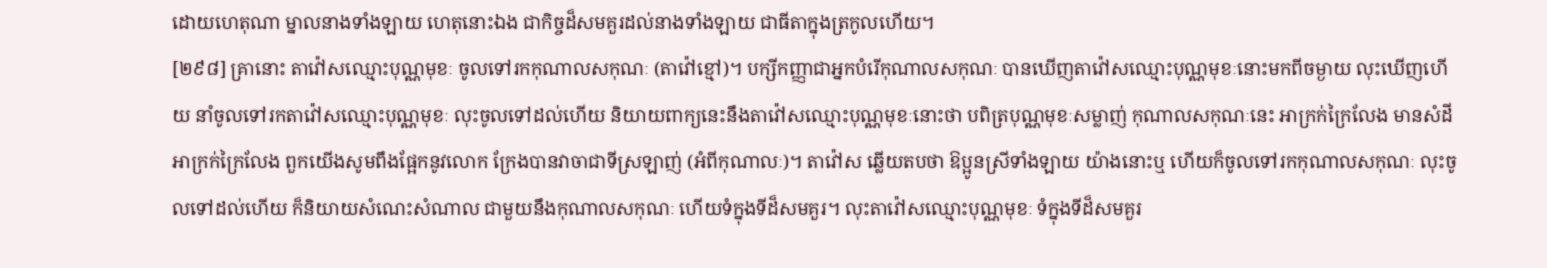ដោយហេតុណា ម្នាលនាងទាំងឡាយ ហេតុនោះឯង ជាកិច្ចដ៏សមគួរដល់នាងទាំងឡាយ ជាធីតាក្នុងត្រកូលហើយ។
[២៩៨] គ្រានោះ តាវ៉ៅសឈ្មោះបុណ្ណមុខៈ ចូលទៅរកកុណាលសកុណៈ (តាវ៉ៅខ្មៅ)។ បក្សីកញ្ញាជាអ្នកបំរើកុណាលសកុណៈ បានឃើញតាវ៉ៅសឈ្មោះបុណ្ណមុខៈនោះមកពីចម្ងាយ លុះឃើញហើយ នាំចូលទៅរកតាវ៉ៅសឈ្មោះបុណ្ណមុខៈ លុះចូលទៅដល់ហើយ និយាយពាក្យនេះនឹងតាវ៉ៅសឈ្មោះបុណ្ណមុខៈនោះថា បពិត្របុណ្ណមុខៈសម្លាញ់ កុណាលសកុណៈនេះ អាក្រក់ក្រៃលែង មានសំដីអាក្រក់ក្រៃលែង ពួកយើងសូមពឹងផ្អែកនូវលោក ក្រែងបានវាចាជាទីស្រឡាញ់ (អំពីកុណាលៈ)។ តាវ៉ៅស ឆ្លើយតបថា ឱប្អូនស្រីទាំងឡាយ យ៉ាងនោះឬ ហើយក៏ចូលទៅរកកុណាលសកុណៈ លុះចូលទៅដល់ហើយ ក៏និយាយសំណេះសំណាល ជាមួយនឹងកុណាលសកុណៈ ហើយទំក្នុងទីដ៏សមគួរ។ លុះតាវ៉ៅសឈ្មោះបុណ្ណមុខៈ ទំក្នុងទីដ៏សមគួរ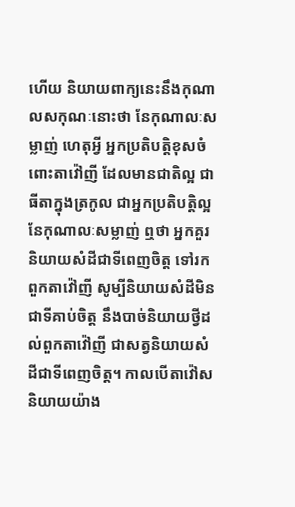ហើយ និយាយពាក្យនេះនឹងកុណាលសកុណៈនោះថា នែកុណាលៈសម្លាញ់ ហេតុអ្វី អ្នកប្រតិបត្តិខុសចំពោះតាវ៉ៅញី ដែលមានជាតិល្អ ជាធីតាក្នុងត្រកូល ជាអ្នកប្រតិបត្តិល្អ នែកុណាលៈសម្លាញ់ ឮថា អ្នកគួរនិយាយសំដីជាទីពេញចិត្ត ទៅរកពួកតាវ៉ៅញី សូម្បីនិយាយសំដីមិនជាទីគាប់ចិត្ត នឹងបាច់និយាយថ្វីដល់ពួកតាវ៉ៅញី ជាសត្វនិយាយសំដីជាទីពេញចិត្ត។ កាលបើតាវ៉ៅសនិយាយយ៉ាង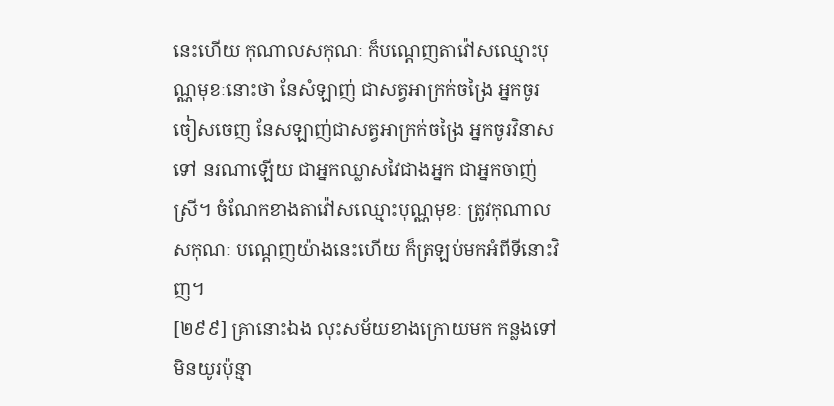នេះហើយ កុណាលសកុណៈ ក៏បណ្តេញតាវ៉ៅសឈ្មោះបុណ្ណមុខៈនោះថា នែសំឡាញ់ ជាសត្វអាក្រក់ចង្រៃ អ្នកចូរចៀសចេញ នែសឡាញ់ជាសត្វអាក្រក់ចង្រៃ អ្នកចូរវិនាសទៅ នរណាឡើយ ជាអ្នកឈ្លាសវៃជាងអ្នក ជាអ្នកចាញ់ស្រី។ ចំណែកខាងតាវ៉ៅសឈ្មោះបុណ្ណមុខៈ ត្រូវកុណាលសកុណៈ បណ្តេញយ៉ាងនេះហើយ ក៏ត្រឡប់មកអំពីទីនោះវិញ។
[២៩៩] គ្រានោះឯង លុះសម័យខាងក្រោយមក កន្លងទៅមិនយូរប៉ុន្មា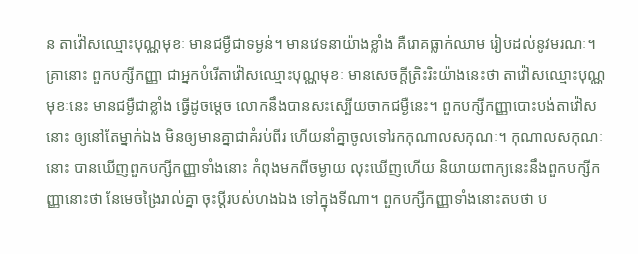ន តាវ៉ៅសឈ្មោះបុណ្ណមុខៈ មានជម្ងឺជាទម្ងន់។ មានវេទនាយ៉ាងខ្លាំង គឺរោគធ្លាក់ឈាម រៀបដល់នូវមរណៈ។ គ្រានោះ ពួកបក្សីកញ្ញា ជាអ្នកបំរើតាវ៉ៅសឈ្មោះបុណ្ណមុខៈ មានសេចក្តីត្រិះរិះយ៉ាងនេះថា តាវ៉ៅសឈ្មោះបុណ្ណមុខៈនេះ មានជម្ងឺជាខ្លាំង ធ្វើដូចម្តេច លោកនឹងបានសះស្បើយចាកជម្ងឺនេះ។ ពួកបក្សីកញ្ញាបោះបង់តាវ៉ៅសនោះ ឲ្យនៅតែម្នាក់ឯង មិនឲ្យមានគ្នាជាគំរប់ពីរ ហើយនាំគ្នាចូលទៅរកកុណាលសកុណៈ។ កុណាលសកុណៈនោះ បានឃើញពួកបក្សីកញ្ញាទាំងនោះ កំពុងមកពីចម្ងាយ លុះឃើញហើយ និយាយពាក្យនេះនឹងពួកបក្សីកញ្ញានោះថា នែមេចង្រៃរាល់គ្នា ចុះប្តីរបស់ហងឯង ទៅក្នុងទីណា។ ពួកបក្សីកញ្ញាទាំងនោះតបថា ប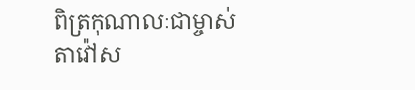ពិត្រកុណាលៈជាម្ចាស់ តាវ៉ៅស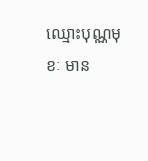ឈ្មោះបុណ្ណមុខៈ មាន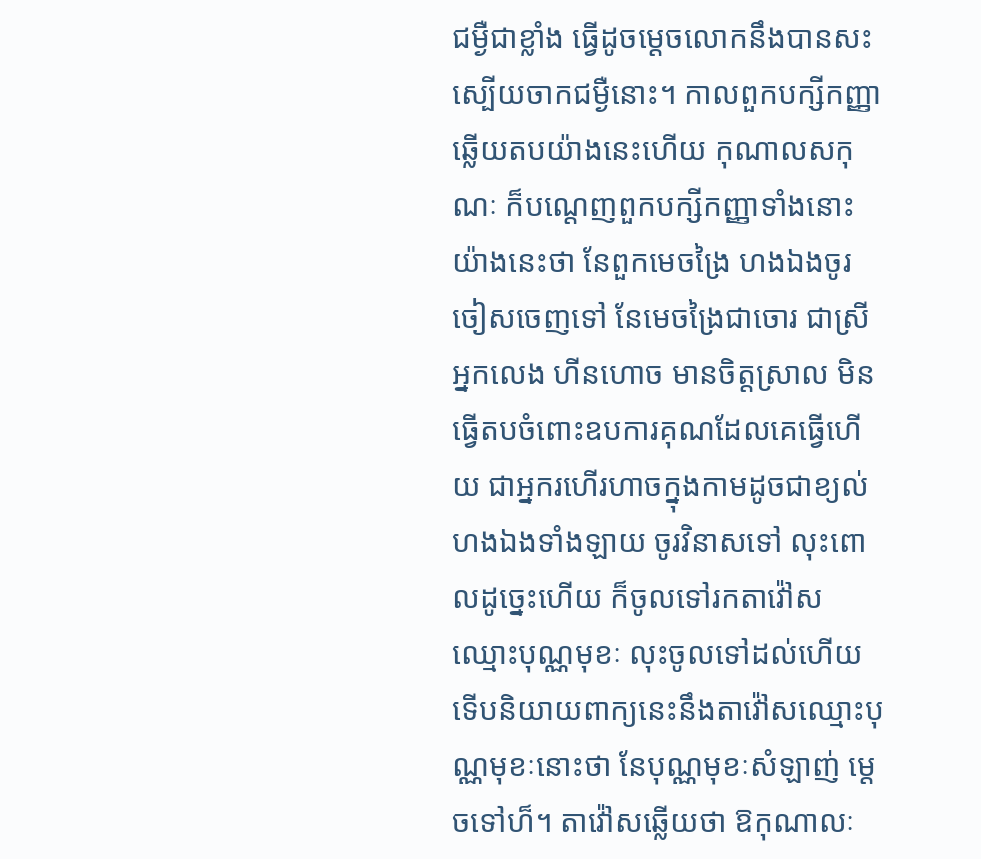ជម្ងឺជាខ្លាំង ធ្វើដូចម្តេចលោកនឹងបានសះស្បើយចាកជម្ងឺនោះ។ កាលពួកបក្សីកញ្ញាឆ្លើយតបយ៉ាងនេះហើយ កុណាលសកុណៈ ក៏បណ្តេញពួកបក្សីកញ្ញាទាំងនោះយ៉ាងនេះថា នែពួកមេចង្រៃ ហងឯងចូរចៀសចេញទៅ នែមេចង្រៃជាចោរ ជាស្រីអ្នកលេង ហីនហោច មានចិត្តស្រាល មិនធ្វើតបចំពោះឧបការគុណដែលគេធ្វើហើយ ជាអ្នករហើរហាចក្នុងកាមដូចជាខ្យល់ ហងឯងទាំងឡាយ ចូរវិនាសទៅ លុះពោលដូច្នេះហើយ ក៏ចូលទៅរកតាវ៉ៅសឈ្មោះបុណ្ណមុខៈ លុះចូលទៅដល់ហើយ ទើបនិយាយពាក្យនេះនឹងតាវ៉ៅសឈ្មោះបុណ្ណមុខៈនោះថា នែបុណ្ណមុខៈសំឡាញ់ ម្តេចទៅហ៏។ តាវ៉ៅសឆ្លើយថា ឱកុណាលៈ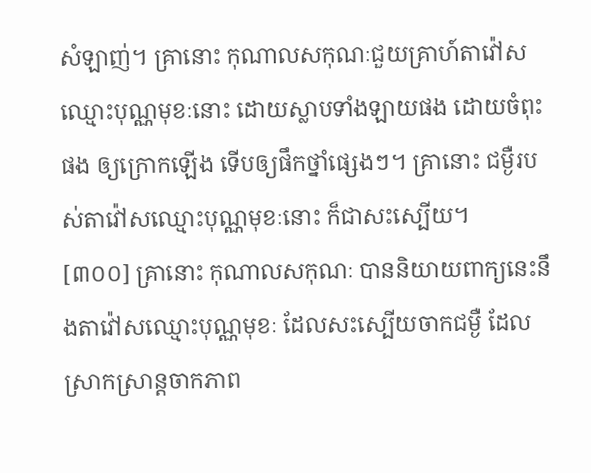សំឡាញ់។ គ្រានោះ កុណាលសកុណៈជួយគ្រាហ៍តាវ៉ៅសឈ្មោះបុណ្ណមុខៈនោះ ដោយស្លាបទាំងឡាយផង ដោយចំពុះផង ឲ្យក្រោកឡើង ទើបឲ្យផឹកថ្នាំផ្សេងៗ។ គ្រានោះ ជម្ងឺរបស់តាវ៉ៅសឈ្មោះបុណ្ណមុខៈនោះ ក៏ជាសះស្បើយ។
[៣០០] គ្រានោះ កុណាលសកុណៈ បាននិយាយពាក្យនេះនឹងតាវ៉ៅសឈ្មោះបុណ្ណមុខៈ ដែលសះស្បើយចាកជម្ងឺ ដែលស្រាកស្រាន្តចាកភាព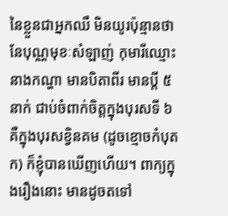នៃខ្លួនជាអ្នកឈឺ មិនយូរប៉ុន្មានថា នែបុណ្ណមុខៈសំឡាញ់ កុមារីឈ្មោះនាងកណ្ហា មានបិតាពីរ មានប្តី ៥ នាក់ ជាប់ចំពាក់ចិត្តក្នុងបុរសទី ៦ គឺក្នុងបុរសខ្វិនគម (ដូចខ្មោចកំបុតក) ក៏ខ្ញុំបានឃើញហើយ។ ពាក្យក្នុងរឿងនោះ មានដូចតទៅ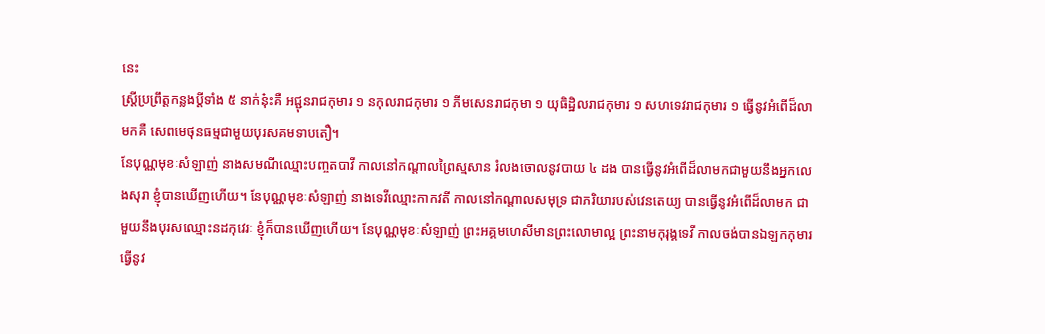នេះ
ស្ត្រីប្រព្រឹត្តកន្លងប្តីទាំង ៥ នាក់នុ៎ះគឺ អជ្ជុនរាជកុមារ ១ នកុលរាជកុមារ ១ ភីមសេនរាជកុមា ១ យុធិដ្ឋិលរាជកុមារ ១ សហទេវរាជកុមារ ១ ធ្វើនូវអំពើដ៏លាមកគឺ សេពមេថុនធម្មជាមួយបុរសគមទាបតឿ។
នែបុណ្ណមុខៈសំឡាញ់ នាងសមណីឈ្មោះបញ្ចតបាវី កាលនៅកណ្តាលព្រៃស្មសាន រំលងចោលនូវបាយ ៤ ដង បានធ្វើនូវអំពើដ៏លាមកជាមួយនឹងអ្នកលេងសុរា ខ្ញុំបានឃើញហើយ។ នែបុណ្ណមុខៈសំឡាញ់ នាងទេវីឈ្មោះកាកវតី កាលនៅកណ្តាលសមុទ្រ ជាភរិយារបស់វេនតេយ្យ បានធ្វើនូវអំពើដ៏លាមក ជាមួយនឹងបុរសឈ្មោះនដកុវេរៈ ខ្ញុំក៏បានឃើញហើយ។ នែបុណ្ណមុខៈសំឡាញ់ ព្រះអគ្គមហេសីមានព្រះលោមាល្អ ព្រះនាមកុរុង្គទេវី កាលចង់បានឯឡកកុមារ ធ្វើនូវ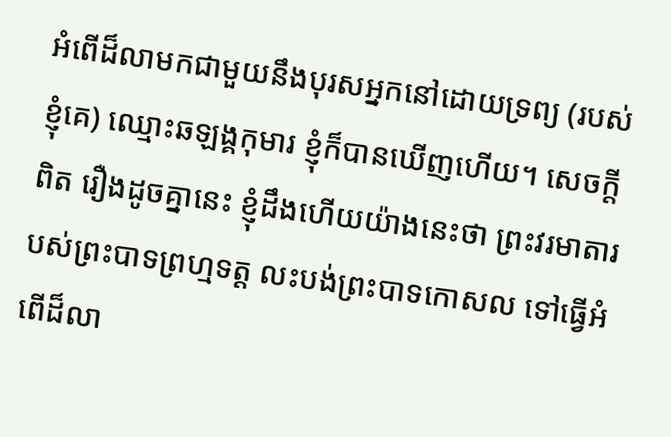អំពើដ៏លាមកជាមួយនឹងបុរសអ្នកនៅដោយទ្រព្យ (របស់ខ្ញុំគេ) ឈ្មោះឆឡង្គកុមារ ខ្ញុំក៏បានឃើញហើយ។ សេចក្តីពិត រឿងដូចគ្នានេះ ខ្ញុំដឹងហើយយ៉ាងនេះថា ព្រះវរមាតារបស់ព្រះបាទព្រហ្មទត្ត លះបង់ព្រះបាទកោសល ទៅធ្វើអំពើដ៏លា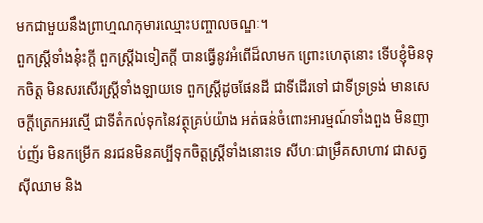មកជាមួយនឹងព្រាហ្មណកុមារឈ្មោះបញ្ចាលចណ្ឌៈ។
ពួកស្រ្តីទាំងនុ៎ះក្តី ពួកស្ត្រីឯទៀតក្តី បានធ្វើនូវអំពើដ៏លាមក ព្រោះហេតុនោះ ទើបខ្ញុំមិនទុកចិត្ត មិនសរសើរស្រ្តីទាំងឡាយទេ ពួកស្រ្តីដូចផែនដី ជាទីដើរទៅ ជាទីទ្រទ្រង់ មានសេចក្តីត្រេកអរស្មើ ជាទីតំកល់ទុកនៃវត្ថុគ្រប់យ៉ាង អត់ធន់ចំពោះអារម្មណ៍ទាំងពួង មិនញាប់ញ័រ មិនកម្រើក នរជនមិនគប្បីទុកចិត្តស្រ្តីទាំងនោះទេ សីហៈជាម្រឹគសាហាវ ជាសត្វស៊ីឈាម និង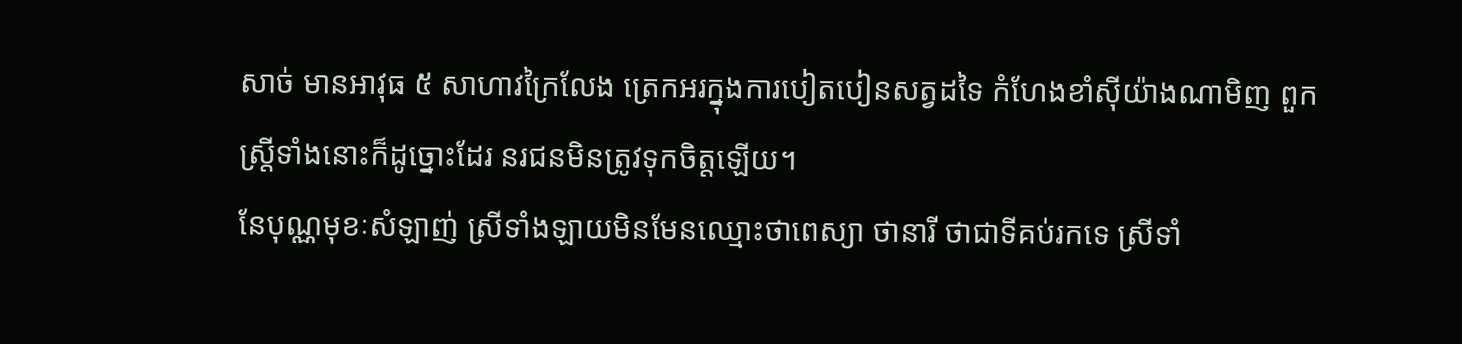សាច់ មានអាវុធ ៥ សាហាវក្រៃលែង ត្រេកអរក្នុងការបៀតបៀនសត្វដទៃ កំហែងខាំស៊ីយ៉ាងណាមិញ ពួកស្ត្រីទាំងនោះក៏ដូច្នោះដែរ នរជនមិនត្រូវទុកចិត្តឡើយ។
នែបុណ្ណមុខៈសំឡាញ់ ស្រីទាំងឡាយមិនមែនឈ្មោះថាពេស្យា ថានារី ថាជាទីគប់រកទេ ស្រីទាំ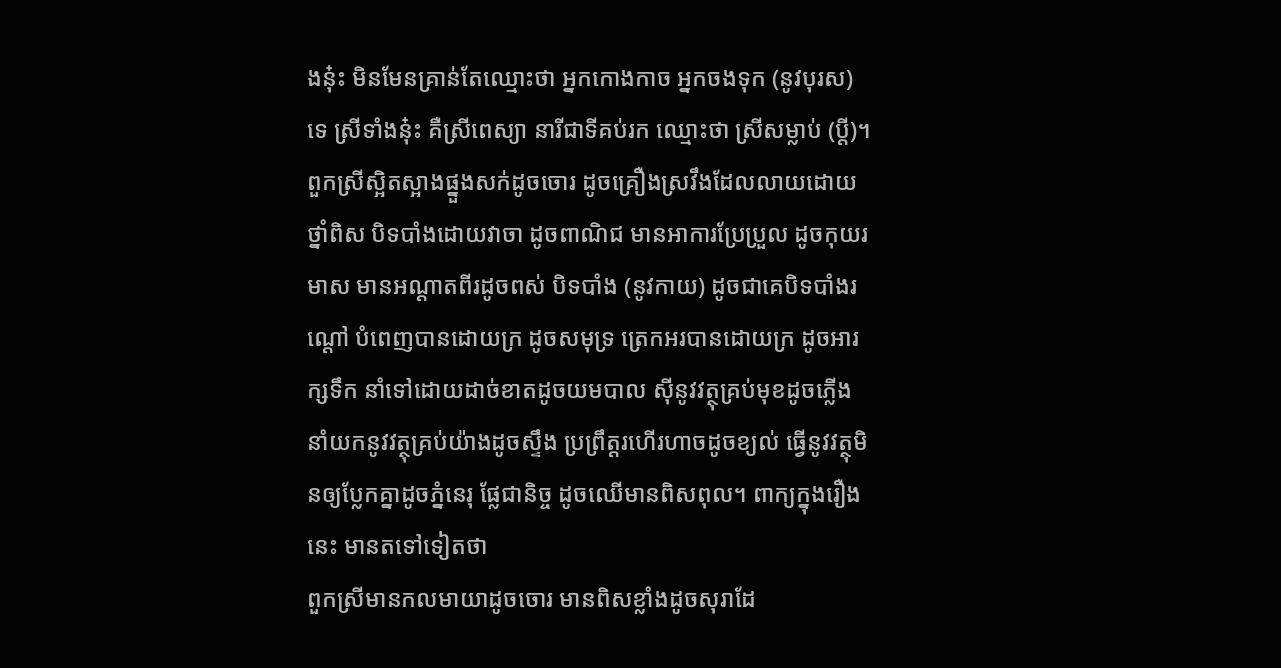ងនុ៎ះ មិនមែនគ្រាន់តែឈ្មោះថា អ្នកកោងកាច អ្នកចងទុក (នូវបុរស) ទេ ស្រីទាំងនុ៎ះ គឺស្រីពេស្យា នារីជាទីគប់រក ឈ្មោះថា ស្រីសម្លាប់ (ប្តី)។ ពួកស្រីស្អិតស្អាងផ្នួងសក់ដូចចោរ ដូចគ្រឿងស្រវឹងដែលលាយដោយថ្នាំពិស បិទបាំងដោយវាចា ដូចពាណិជ មានអាការប្រែប្រួល ដូចកុយរមាស មានអណ្តាតពីរដូចពស់ បិទបាំង (នូវកាយ) ដូចជាគេបិទបាំងរណ្តៅ បំពេញបានដោយក្រ ដូចសមុទ្រ ត្រេកអរបានដោយក្រ ដូចអារក្សទឹក នាំទៅដោយដាច់ខាតដូចយមបាល ស៊ីនូវវត្ថុគ្រប់មុខដូចភ្លើង នាំយកនូវវត្ថុគ្រប់យ៉ាងដូចស្ទឹង ប្រព្រឹត្តរហើរហាចដូចខ្យល់ ធ្វើនូវវត្ថុមិនឲ្យប្លែកគ្នាដូចភ្នំនេរុ ផ្លែជានិច្ច ដូចឈើមានពិសពុល។ ពាក្យក្នុងរឿងនេះ មានតទៅទៀតថា
ពួកស្រីមានកលមាយាដូចចោរ មានពិសខ្លាំងដូចសុរាដែ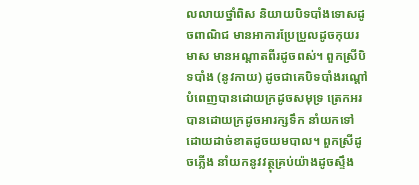លលាយថ្នាំពិស និយាយបិទបាំងទោសដូចពាណិជ មានអាការប្រែប្រួលដូចកុយរមាស មានអណ្តាតពីរដូចពស់។ ពួកស្រីបិទបាំង (នូវកាយ) ដូចជាគេបិទបាំងរណ្តៅ បំពេញបានដោយក្រដូចសមុទ្រ ត្រេកអរបានដោយក្រដូចអារក្សទឹក នាំយកទៅដោយដាច់ខាតដូចយមបាល។ ពួកស្រីដូចភ្លើង នាំយកនូវវត្ថុគ្រប់យ៉ាងដូចស្ទឹង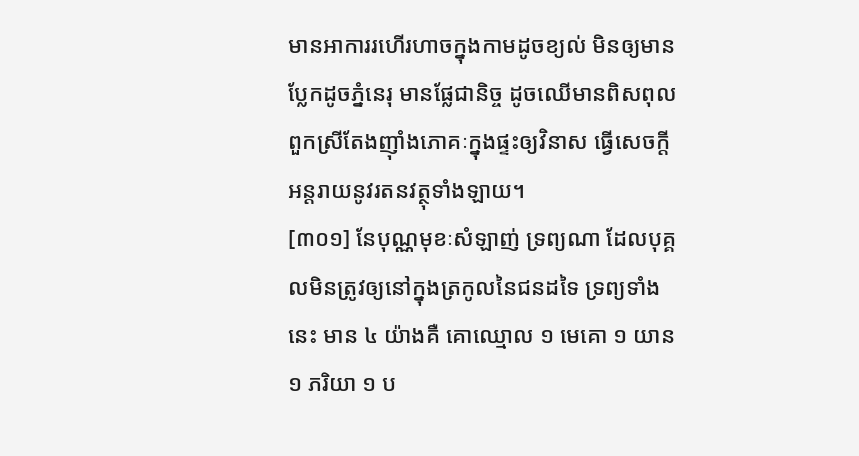មានអាការរហើរហាចក្នុងកាមដូចខ្យល់ មិនឲ្យមានប្លែកដូចភ្នំនេរុ មានផ្លែជានិច្ច ដូចឈើមានពិសពុល ពួកស្រីតែងញ៉ាំងភោគៈក្នុងផ្ទះឲ្យវិនាស ធ្វើសេចក្តីអន្តរាយនូវរតនវត្ថុទាំងឡាយ។
[៣០១] នែបុណ្ណមុខៈសំឡាញ់ ទ្រព្យណា ដែលបុគ្គលមិនត្រូវឲ្យនៅក្នុងត្រកូលនៃជនដទៃ ទ្រព្យទាំងនេះ មាន ៤ យ៉ាងគឺ គោឈ្មោល ១ មេគោ ១ យាន ១ ភរិយា ១ ប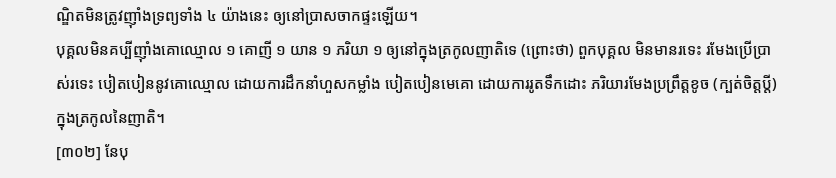ណ្ឌិតមិនត្រូវញ៉ាំងទ្រព្យទាំង ៤ យ៉ាងនេះ ឲ្យនៅបា្រសចាកផ្ទះឡើយ។
បុគ្គលមិនគប្បីញ៉ាំងគោឈ្មោល ១ គោញី ១ យាន ១ ភរិយា ១ ឲ្យនៅក្នុងត្រកូលញាតិទេ (ព្រោះថា) ពួកបុគ្គល មិនមានរទេះ រមែងប្រើបា្រស់រទេះ បៀតបៀននូវគោឈ្មោល ដោយការដឹកនាំហួសកម្លាំង បៀតបៀនមេគោ ដោយការរូតទឹកដោះ ភរិយារមែងប្រព្រឹត្តខូច (ក្បត់ចិត្តប្តី) ក្នុងត្រកូលនៃញាតិ។
[៣០២] នែបុ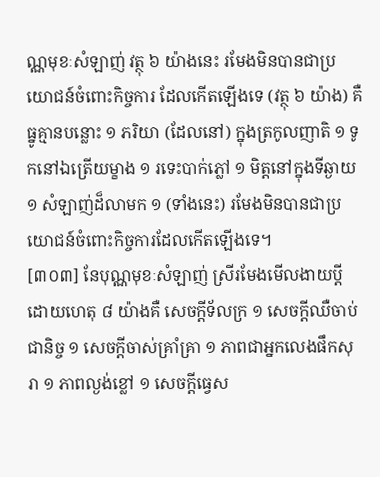ណ្ណមុខៈសំឡាញ់ វត្ថុ ៦ យ៉ាងនេះ រមែងមិនបានជាប្រយោជន៍ចំពោះកិច្ចការ ដែលកើតឡើងទេ (វត្ថុ ៦ យ៉ាង) គឺ ធ្នូគ្មានបន្លោះ ១ ភរិយា (ដែលនៅ) ក្នុងត្រកូលញាតិ ១ ទូកនៅឯត្រើយម្ខាង ១ រទេះបាក់ភ្លៅ ១ មិត្តនៅក្នុងទីឆ្ងាយ ១ សំឡាញ់ដ៏លាមក ១ (ទាំងនេះ) រមែងមិនបានជាប្រយោជន៍ចំពោះកិច្ចការដែលកើតឡើងទេ។
[៣០៣] នែបុណ្ណមុខៈសំឡាញ់ ស្រីរមែងមើលងាយប្តីដោយហេតុ ៨ យ៉ាងគឺ សេចក្តីទ័លក្រ ១ សេចក្តីឈឺចាប់ជានិច្ច ១ សេចក្តីចាស់គ្រាំគ្រា ១ ភាពជាអ្នកលេងផឹកសុរា ១ ភាពល្ងង់ខ្លៅ ១ សេចក្តីធ្វេស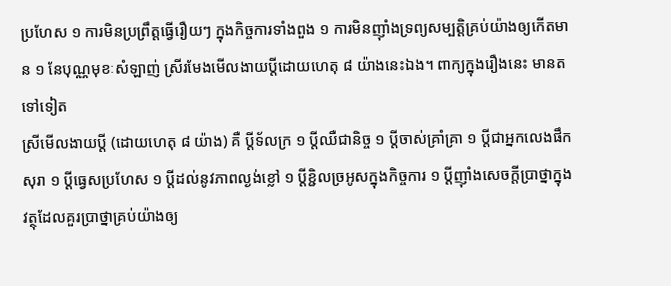ប្រហែស ១ ការមិនប្រព្រឹត្តធ្វើរឿយៗ ក្នុងកិច្ចការទាំងពួង ១ ការមិនញ៉ាំងទ្រព្យសម្បត្តិគ្រប់យ៉ាងឲ្យកើតមាន ១ នែបុណ្ណមុខៈសំឡាញ់ ស្រីរមែងមើលងាយប្តីដោយហេតុ ៨ យ៉ាងនេះឯង។ ពាក្យក្នុងរឿងនេះ មានតទៅទៀត
ស្រីមើលងាយប្តី (ដោយហេតុ ៨ យ៉ាង) គឺ ប្តីទ័លក្រ ១ ប្តីឈឺជានិច្ច ១ ប្តីចាស់គ្រាំគ្រា ១ ប្តីជាអ្នកលេងផឹកសុរា ១ ប្តីធ្វេសប្រហែស ១ ប្តីដល់នូវភាពល្ងង់ខ្លៅ ១ ប្តីខ្ជិលច្រអូសក្នុងកិច្ចការ ១ ប្តីញ៉ាំងសេចក្តីប្រាថ្នាក្នុងវត្ថុដែលគួរប្រាថ្នាគ្រប់យ៉ាងឲ្យ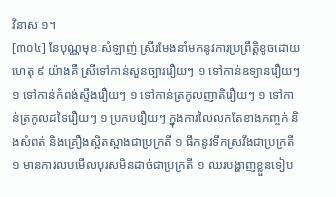វិនាស ១។
[៣០៤] នែបុណ្ណមុខៈសំឡាញ់ ស្រីរមែងនាំមកនូវការប្រព្រឹត្តិខូចដោយហេតុ ៩ យ៉ាងគឺ ស្រីទៅកាន់សួនច្បាររឿយៗ ១ ទៅកាន់ឧទ្យានរឿយៗ ១ ទៅកាន់កំពង់ស្ទឹងរឿយៗ ១ ទៅកាន់ត្រកូលញាតិរឿយៗ ១ ទៅកាន់ត្រកូលដទៃរឿយៗ ១ ប្រកបរឿយៗ ក្នុងការលៃលកតែខាងកញ្ចក់ និងសំពត់ និងគ្រឿងស្អិតស្អាងជាប្រក្រតី ១ ផឹកនូវទឹកស្រវឹងជាប្រក្រតី ១ មានការលបមើលបុរសមិនដាច់ជាប្រក្រតី ១ ឈរបង្ហាញខ្លួនទៀប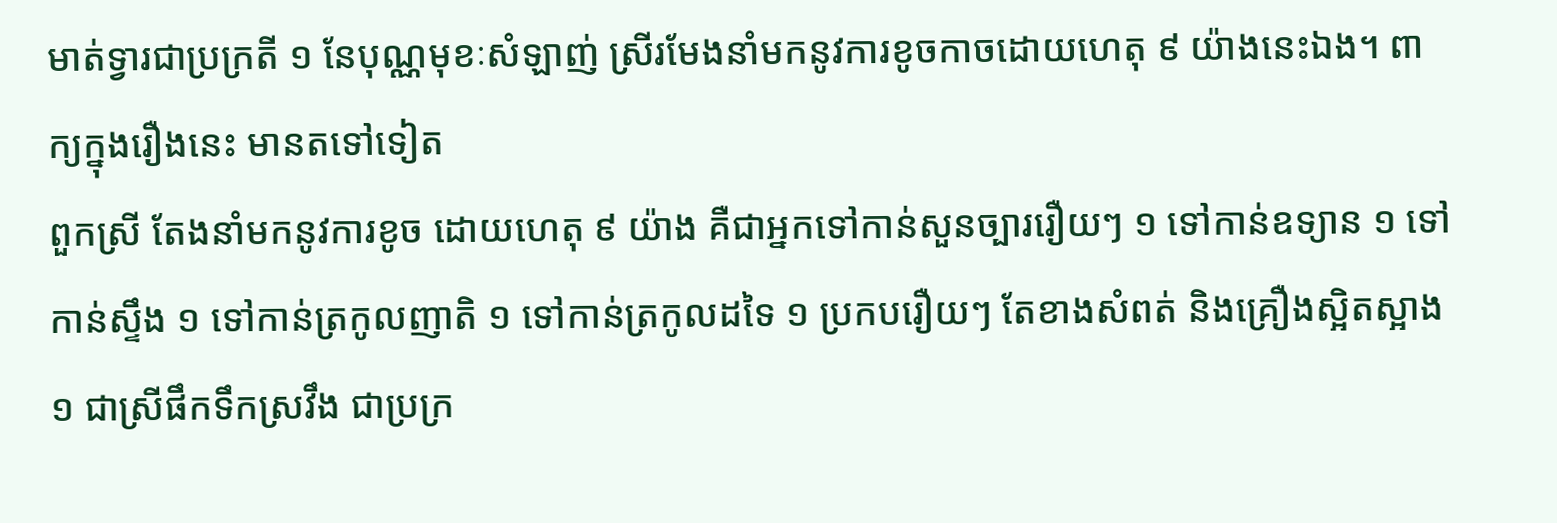មាត់ទ្វារជាប្រក្រតី ១ នែបុណ្ណមុខៈសំឡាញ់ ស្រីរមែងនាំមកនូវការខូចកាចដោយហេតុ ៩ យ៉ាងនេះឯង។ ពាក្យក្នុងរឿងនេះ មានតទៅទៀត
ពួកស្រី តែងនាំមកនូវការខូច ដោយហេតុ ៩ យ៉ាង គឺជាអ្នកទៅកាន់សួនច្បាររឿយៗ ១ ទៅកាន់ឧទ្យាន ១ ទៅកាន់ស្ទឹង ១ ទៅកាន់ត្រកូលញាតិ ១ ទៅកាន់ត្រកូលដទៃ ១ ប្រកបរឿយៗ តែខាងសំពត់ និងគ្រឿងស្អិតស្អាង ១ ជាស្រីផឹកទឹកស្រវឹង ជាប្រក្រ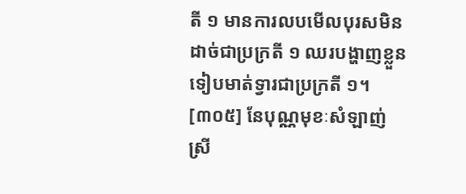តី ១ មានការលបមើលបុរសមិនដាច់ជាប្រក្រតី ១ ឈរបង្ហាញខ្លួនទៀបមាត់ទ្វារជាប្រក្រតី ១។
[៣០៥] នែបុណ្ណមុខៈសំឡាញ់ ស្រី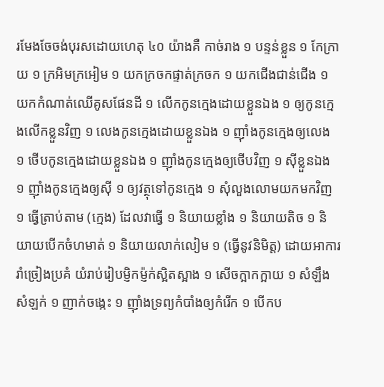រមែងចែចង់បុរសដោយហេតុ ៤០ យ៉ាងគឺ កាច់រាង ១ បន្ទន់ខ្លួន ១ កែក្រាយ ១ ក្រអិមក្រអៀម ១ យកក្រចកផ្ទាត់ក្រចក ១ យកជើងជាន់ជើង ១ យកកំណាត់ឈើគូសផែនដី ១ លើកកូនក្មេងដោយខ្លួនឯង ១ ឲ្យកូនក្មេងលើកខ្លួនវិញ ១ លេងកូនក្មេងដោយខ្លួនឯង ១ ញ៉ាំងកូនក្មេងឲ្យលេង ១ ថើបកូនក្មេងដោយខ្លួនឯង ១ ញ៉ាំងកូនក្មេងឲ្យថើបវិញ ១ ស៊ីខ្លួនឯង ១ ញ៉ាំងកូនក្មេងឲ្យស៊ី ១ ឲ្យវត្ថុទៅកូនក្មេង ១ សុំលួងលោមយកមកវិញ ១ ធ្វើត្រាប់តាម (ក្មេង) ដែលវាធ្វើ ១ និយាយខ្លាំង ១ និយាយតិច ១ និយាយបើកចំហមាត់ ១ និយាយលាក់លៀម ១ (ធ្វើនូវនិមិត្ត) ដោយអាការរាំច្រៀងប្រគំ យំរាប់រៀបម្ញិកម៉្ញក់ស្អិតស្អាង ១ សើចក្អាកក្អាយ ១ សំឡឹងសំឡក់ ១ ញាក់ចង្កេះ ១ ញ៉ាំងទ្រព្យកំបាំងឲ្យកំរើក ១ បើកប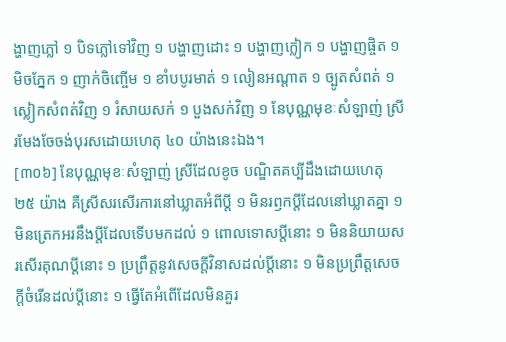ង្ហាញភ្លៅ ១ បិទភ្លៅទៅវិញ ១ បង្ហាញដោះ ១ បង្ហាញក្លៀក ១ បង្ហាញផ្ចិត ១ មិចភ្នែក ១ ញាក់ចិញ្ចើម ១ ខាំបបូរមាត់ ១ លៀនអណ្តាត ១ ច្បូតសំពត់ ១ ស្លៀកសំពត់វិញ ១ រំសាយសក់ ១ បួងសក់វិញ ១ នែបុណ្ណមុខៈសំឡាញ់ ស្រីរមែងចែចង់បុរសដោយហេតុ ៤០ យ៉ាងនេះឯង។
[៣០៦] នែបុណ្ណមុខៈសំឡាញ់ ស្រីដែលខូច បណ្ឌិតគប្បីដឹងដោយហេតុ ២៥ យ៉ាង គឺស្រីសរសើរការនៅឃ្លាតអំពីប្តី ១ មិនរឭកប្តីដែលនៅឃ្លាតគ្នា ១ មិនត្រេកអរនឹងប្តីដែលទើបមកដល់ ១ ពោលទោសប្តីនោះ ១ មិននិយាយសរសើរគុណប្តីនោះ ១ ប្រព្រឹត្តនូវសេចក្តីវិនាសដល់ប្តីនោះ ១ មិនប្រព្រឹត្តសេចក្តីចំរើនដល់ប្តីនោះ ១ ធ្វើតែអំពើដែលមិនគួរ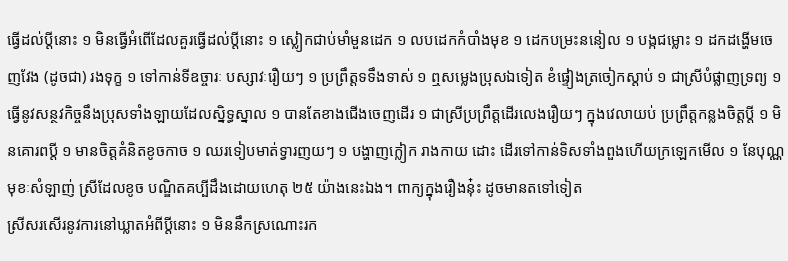ធ្វើដល់ប្តីនោះ ១ មិនធ្វើអំពើដែលគួរធ្វើដល់ប្តីនោះ ១ ស្លៀកជាប់មាំមួនដេក ១ លបដេកកំបាំងមុខ ១ ដេកបម្រះននៀល ១ បង្កជម្លោះ ១ ដកដង្ហើមចេញវែង (ដូចជា) រងទុក្ខ ១ ទៅកាន់ទីឧច្ចារៈ បស្សាវៈរឿយៗ ១ ប្រព្រឹត្តទទឹងទាស់ ១ ឮសម្លេងប្រុសឯទៀត ខំផ្ទៀងត្រចៀកស្តាប់ ១ ជាស្រីបំផ្លាញទ្រព្យ ១ ធ្វើនូវសន្ថវកិច្ចនឹងប្រុសទាំងឡាយដែលស្និទ្ធស្នាល ១ បានតែខាងជើងចេញដើរ ១ ជាស្រីប្រព្រឹត្តដើរលេងរឿយៗ ក្នុងវេលាយប់ ប្រព្រឹត្តកន្លងចិត្តប្តី ១ មិនគោរពប្តី ១ មានចិត្តគំនិតខូចកាច ១ ឈរទៀបមាត់ទ្វារញយៗ ១ បង្ហាញក្លៀក រាងកាយ ដោះ ដើរទៅកាន់ទិសទាំងពួងហើយក្រឡេកមើល ១ នែបុណ្ណមុខៈសំឡាញ់ ស្រីដែលខូច បណ្ឌិតគប្បីដឹងដោយហេតុ ២៥ យ៉ាងនេះឯង។ ពាក្យក្នុងរឿងនុ៎ះ ដូចមានតទៅទៀត
ស្រីសរសើរនូវការនៅឃ្លាតអំពីប្តីនោះ ១ មិននឹកស្រណោះរក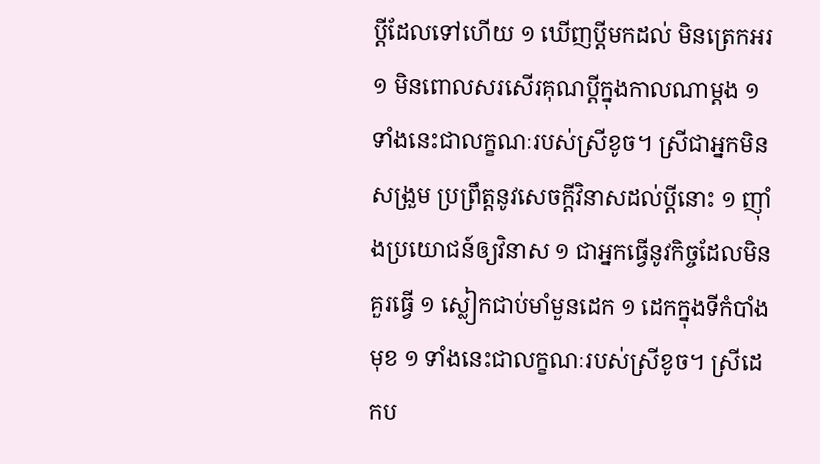ប្តីដែលទៅហើយ ១ ឃើញប្តីមកដល់ មិនត្រេកអរ ១ មិនពោលសរសើរគុណប្តីក្នុងកាលណាម្តង ១ ទាំងនេះជាលក្ខណៈរបស់ស្រីខូច។ ស្រីជាអ្នកមិនសង្រួម ប្រព្រឹត្តនូវសេចក្តីវិនាសដល់ប្តីនោះ ១ ញ៉ាំងប្រយោជន៍ឲ្យវិនាស ១ ជាអ្នកធ្វើនូវកិច្ចដែលមិនគួរធ្វើ ១ ស្លៀកជាប់មាំមួនដេក ១ ដេកក្នុងទីកំបាំងមុខ ១ ទាំងនេះជាលក្ខណៈរបស់ស្រីខូច។ ស្រីដេកប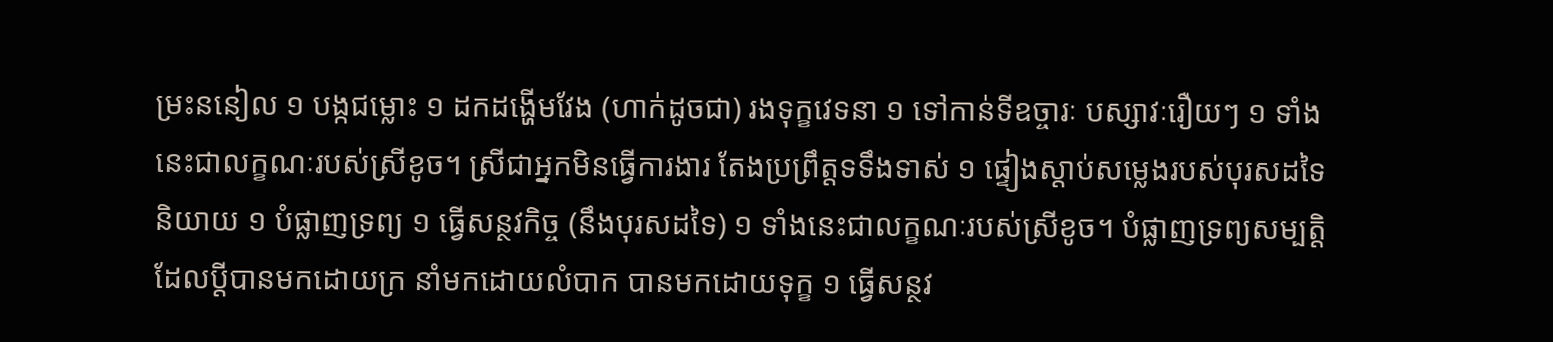ម្រះននៀល ១ បង្កជម្លោះ ១ ដកដង្ហើមវែង (ហាក់ដូចជា) រងទុក្ខវេទនា ១ ទៅកាន់ទីឧច្ចារៈ បស្សាវៈរឿយៗ ១ ទាំងនេះជាលក្ខណៈរបស់ស្រីខូច។ ស្រីជាអ្នកមិនធ្វើការងារ តែងប្រព្រឹត្តទទឹងទាស់ ១ ផ្ទៀងស្តាប់សម្លេងរបស់បុរសដទៃនិយាយ ១ បំផ្លាញទ្រព្យ ១ ធ្វើសន្ថវកិច្ច (នឹងបុរសដទៃ) ១ ទាំងនេះជាលក្ខណៈរបស់ស្រីខូច។ បំផ្លាញទ្រព្យសម្បត្តិដែលប្តីបានមកដោយក្រ នាំមកដោយលំបាក បានមកដោយទុក្ខ ១ ធ្វើសន្ថវ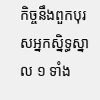កិច្ចនឹងពួកបុរសអ្នកស្និទ្ធស្នាល ១ ទាំង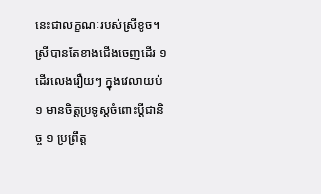នេះជាលក្ខណៈរបស់ស្រីខូច។ ស្រីបានតែខាងជើងចេញដើរ ១ ដើរលេងរឿយៗ ក្នុងវេលាយប់ ១ មានចិត្តប្រទូស្តចំពោះប្តីជានិច្ច ១ ប្រព្រឹត្ត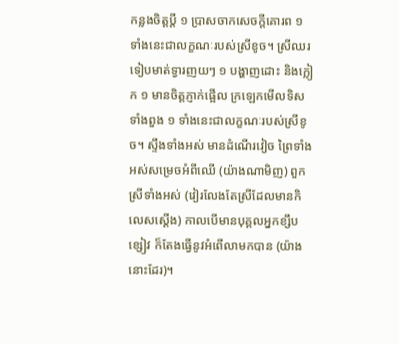កន្លងចិត្តប្តី ១ ប្រាសចាកសេចក្តីគោរព ១ ទាំងនេះជាលក្ខណៈរបស់ស្រីខូច។ ស្រីឈរទៀបមាត់ទ្វារញយៗ ១ បង្ហាញដោះ និងក្លៀក ១ មានចិត្តភ្ញាក់ផ្អើល ក្រឡេកមើលទិសទាំងពួង ១ ទាំងនេះជាលក្ខណៈរបស់ស្រីខូច។ ស្ទឹងទាំងអស់ មានដំណើរវៀច ព្រៃទាំងអស់សម្រេចអំពីឈើ (យ៉ាងណាមិញ) ពួកស្រីទាំងអស់ (វៀរលែងតែស្រីដែលមានកិលេសស្តើង) កាលបើមានបុគ្គលអ្នកខ្សឹបខ្សៀវ ក៏តែងធ្វើនូវអំពើលាមកបាន (យ៉ាងនោះដែរ)។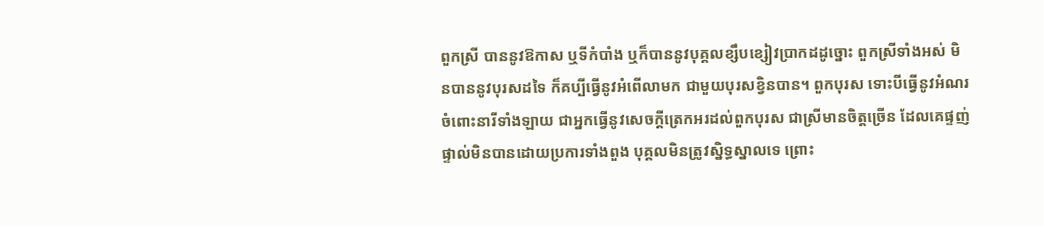ពួកស្រី បាននូវឱកាស ឬទីកំបាំង ឬក៏បាននូវបុគ្គលខ្សឹបខ្សៀវបា្រកដដូច្នោះ ពួកស្រីទាំងអស់ មិនបាននូវបុរសដទៃ ក៏គប្បីធ្វើនូវអំពើលាមក ជាមួយបុរសខ្វិនបាន។ ពួកបុរស ទោះបីធ្វើនូវអំណរចំពោះនារីទាំងឡាយ ជាអ្នកធ្វើនូវសេចក្តីត្រេកអរដល់ពួកបុរស ជាស្រីមានចិត្តច្រើន ដែលគេផ្ទញ់ផ្ទាល់មិនបានដោយប្រការទាំងពួង បុគ្គលមិនត្រូវស្និទ្ធស្នាលទេ ព្រោះ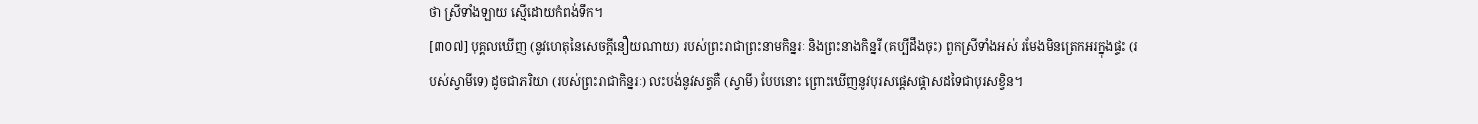ថា ស្រីទាំងឡាយ ស្មើដោយកំពង់ទឹក។
[៣០៧] បុគ្គលឃើញ (នូវហេតុនៃសេចក្តីនឿយណាយ) របស់ព្រះរាជាព្រះនាមកិន្នរៈ និងព្រះនាងកិន្នរី (គប្បីដឹងចុះ) ពួកស្រីទាំងអស់ រមែងមិនត្រេកអរក្នុងផ្ទះ (របស់ស្វាមីទេ) ដូចជាភរិយា (របស់ព្រះរាជាកិន្នរៈ) លះបង់នូវសត្វគឺ (ស្វាមី) បែបនោះ ព្រោះឃើញនូវបុរសផ្តេសផ្តាសដទៃជាបុរសខ្វិន។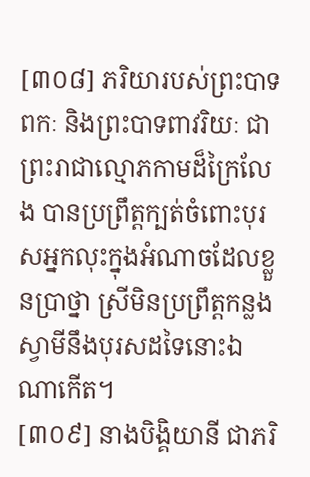[៣០៨] ភរិយារបស់ព្រះបាទពកៈ និងព្រះបាទពាវរិយៈ ជាព្រះរាជាល្មោភកាមដ៏ក្រៃលែង បានប្រព្រឹត្តក្បត់ចំពោះបុរសអ្នកលុះក្នុងអំណាចដែលខ្លួនប្រាថ្នា ស្រីមិនប្រព្រឹត្តកន្លងស្វាមីនឹងបុរសដទៃនោះឯណាកើត។
[៣០៩] នាងបិង្គិយានី ជាភរិ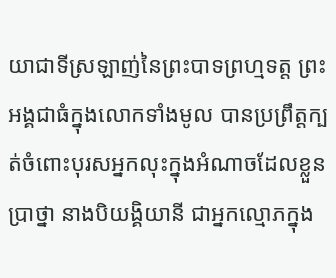យាជាទីស្រឡាញ់នៃព្រះបាទព្រហ្មទត្ត ព្រះអង្គជាធំក្នុងលោកទាំងមូល បានប្រព្រឹត្តក្បត់ចំពោះបុរសអ្នកលុះក្នុងអំណាចដែលខ្លួនប្រាថ្នា នាងបិយង្គិយានី ជាអ្នកល្មោភក្នុង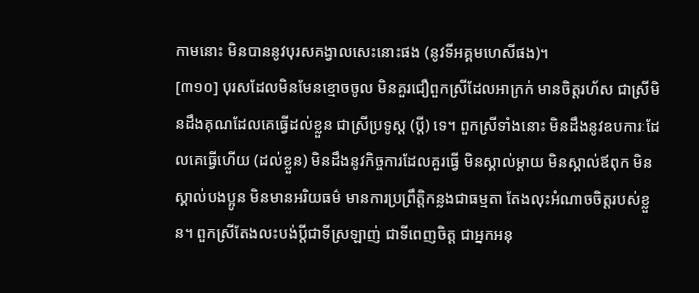កាមនោះ មិនបាននូវបុរសគង្វាលសេះនោះផង (នូវទីអគ្គមហេសីផង)។
[៣១០] បុរសដែលមិនមែនខ្មោចចូល មិនគួរជឿពួកស្រីដែលអាក្រក់ មានចិត្តរហ័ស ជាស្រីមិនដឹងគុណដែលគេធ្វើដល់ខ្លួន ជាស្រីប្រទូស្ត (ប្តី) ទេ។ ពួកស្រីទាំងនោះ មិនដឹងនូវឧបការៈដែលគេធ្វើហើយ (ដល់ខ្លួន) មិនដឹងនូវកិច្ចការដែលគួរធ្វើ មិនស្គាល់ម្តាយ មិនស្គាល់ឪពុក មិនស្គាល់បងប្អូន មិនមានអរិយធម៌ មានការប្រព្រឹត្តិកន្លងជាធម្មតា តែងលុះអំណាចចិត្តរបស់ខ្លួន។ ពួកស្រីតែងលះបង់ប្តីជាទីស្រឡាញ់ ជាទីពេញចិត្ត ជាអ្នកអនុ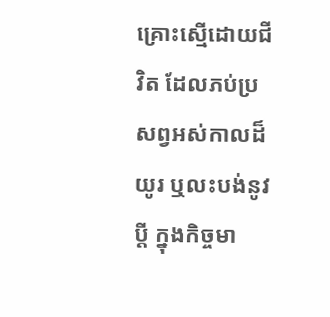គ្រោះស្មើដោយជីវិត ដែលភប់ប្រសព្វអស់កាលដ៏យូរ ឬលះបង់នូវប្តី ក្នុងកិច្ចមា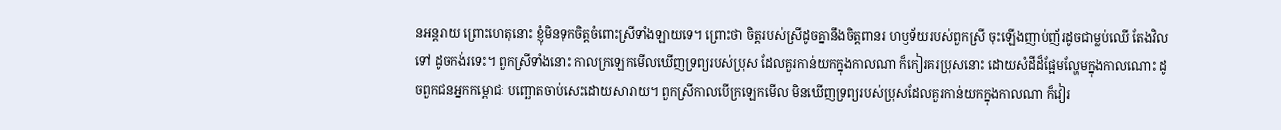នអន្តរាយ ព្រោះហេតុនោះ ខ្ញុំមិនទុកចិត្តចំពោះស្រីទាំងឡាយទេ។ ព្រោះថា ចិត្តរបស់ស្រីដូចគ្នានឹងចិត្តពានរ ហឫទ័យរបស់ពួកស្រី ចុះឡើងញាប់ញ័រដូចជាម្លប់ឈើ តែងវិលទៅ ដូចកង់រទេះ។ ពួកស្រីទាំងនោះ កាលក្រឡេកមើលឃើញទ្រព្យរបស់ប្រុស ដែលគួរកាន់យកក្នុងកាលណា ក៏កៀរគរប្រុសនោះ ដោយសំដីដ៏ផ្អែមល្ហែមក្នុងកាលណោះ ដូចពួកជនអ្នកកម្ពោជៈ បញ្ឆោតចាប់សេះដោយសារាយ។ ពួកស្រីកាលបើក្រឡេកមើល មិនឃើញទ្រព្យរបស់បុ្រសដែលគួរកាន់យកក្នុងកាលណា ក៏វៀរ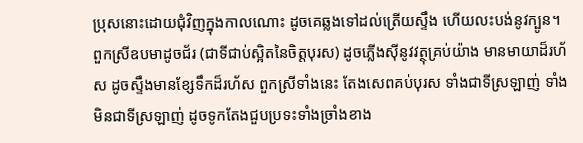បុ្រសនោះដោយជុំវិញក្នុងកាលណោះ ដូចគេឆ្លងទៅដល់ត្រើយស្ទឹង ហើយលះបង់នូវក្បូន។ ពួកស្រីឧបមាដូចជ័រ (ជាទីជាប់ស្អិតនៃចិត្តបុរស) ដូចភ្លើងស៊ីនូវវត្ថុគ្រប់យ៉ាង មានមាយាដ៏រហ័ស ដូចស្ទឹងមានខ្សែទឹកដ៏រហ័ស ពួកស្រីទាំងនេះ តែងសេពគប់បុរស ទាំងជាទីស្រឡាញ់ ទាំងមិនជាទីស្រឡាញ់ ដូចទូកតែងជួបប្រទះទាំងច្រាំងខាង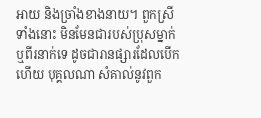អាយ និងច្រាំងខាងនាយ។ ពួកស្រីទាំងនោះ មិនមែនជារបស់ប្រុសម្នាក់ ឬពីរនាក់ទេ ដូចជារានផ្សារដែលបើកហើយ បុគ្គលណា សំគាល់នូវពួក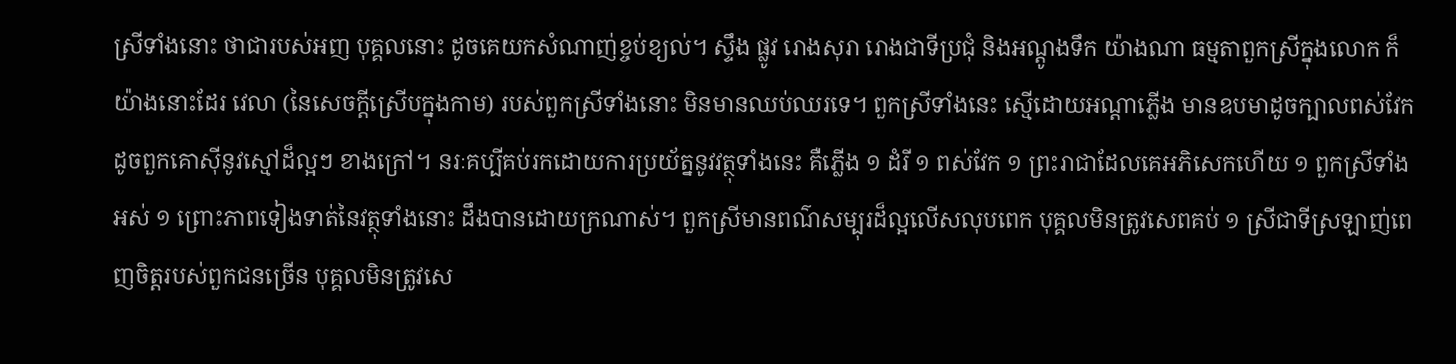ស្រីទាំងនោះ ថាជារបស់អញ បុគ្គលនោះ ដូចគេយកសំណាញ់ខ្ចប់ខ្យល់។ ស្ទឹង ផ្លូវ រោងសុរា រោងជាទីប្រជុំ និងអណ្តូងទឹក យ៉ាងណា ធម្មតាពួកស្រីក្នុងលោក ក៏យ៉ាងនោះដែរ វេលា (នៃសេចក្តីស្រើបក្នុងកាម) របស់ពួកស្រីទាំងនោះ មិនមានឈប់ឈរទេ។ ពួកស្រីទាំងនេះ ស្មើដោយអណ្តាភ្លើង មានឧបមាដូចក្បាលពស់វែក ដូចពួកគោស៊ីនូវស្មៅដ៏ល្អៗ ខាងក្រៅ។ នរៈគប្បីគប់រកដោយការប្រយ័ត្ននូវវត្ថុទាំងនេះ គឺភ្លើង ១ ដំរី ១ ពស់វែក ១ ព្រះរាជាដែលគេអភិសេកហើយ ១ ពួកស្រីទាំងអស់ ១ ព្រោះភាពទៀងទាត់នៃវត្ថុទាំងនោះ ដឹងបានដោយក្រណាស់។ ពួកស្រីមានពណ៌សម្បុរដ៏ល្អលើសលុបពេក បុគ្គលមិនត្រូវសេពគប់ ១ ស្រីជាទីស្រឡាញ់ពេញចិត្តរបស់ពួកជនច្រើន បុគ្គលមិនត្រូវសេ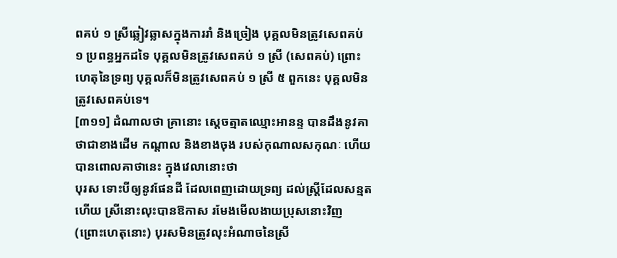ពគប់ ១ ស្រីឆ្លៀវឆ្លាសក្នុងការរាំ និងច្រៀង បុគ្គលមិនត្រូវសេពគប់ ១ ប្រពន្ធអ្នកដទៃ បុគ្គលមិនត្រូវសេពគប់ ១ ស្រី (សេពគប់) ព្រោះហេតុនៃទ្រព្យ បុគ្គលក៏មិនត្រូវសេពគប់ ១ ស្រី ៥ ពួកនេះ បុគ្គលមិនត្រូវសេពគប់ទេ។
[៣១១] ដំណាលថា គ្រានោះ ស្តេចត្មាតឈ្មោះអានន្ទ បានដឹងនូវគាថាជាខាងដើម កណ្តាល និងខាងចុង របស់កុណាលសកុណៈ ហើយបានពោលគាថានេះ ក្នុងវេលានោះថា
បុរស ទោះបីឲ្យនូវផែនដី ដែលពេញដោយទ្រព្យ ដល់ស្ត្រីដែលសន្មតហើយ ស្រីនោះលុះបានឱកាស រមែងមើលងាយប្រុសនោះវិញ (ព្រោះហេតុនោះ) បុរសមិនត្រូវលុះអំណាចនៃស្រី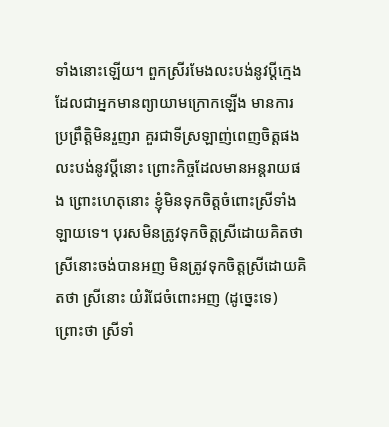ទាំងនោះឡើយ។ ពួកស្រីរមែងលះបង់នូវប្តីក្មេង ដែលជាអ្នកមានព្យាយាមក្រោកឡើង មានការប្រព្រឹត្តិមិនរួញរា គួរជាទីស្រឡាញ់ពេញចិត្តផង លះបង់នូវប្តីនោះ ព្រោះកិច្ចដែលមានអន្តរាយផង ព្រោះហេតុនោះ ខ្ញុំមិនទុកចិត្តចំពោះស្រីទាំងឡាយទេ។ បុរសមិនត្រូវទុកចិត្តស្រីដោយគិតថា ស្រីនោះចង់បានអញ មិនត្រូវទុកចិត្តស្រីដោយគិតថា ស្រីនោះ យំរំជែចំពោះអញ (ដូច្នេះទេ) ព្រោះថា ស្រីទាំ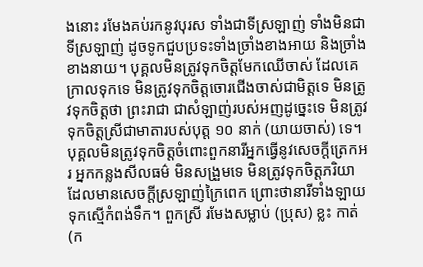ងនោះ រមែងគប់រកនូវបុរស ទាំងជាទីស្រឡាញ់ ទាំងមិនជាទីស្រឡាញ់ ដូចទូកជួបប្រទះទាំងច្រាំងខាងអាយ និងច្រាំងខាងនាយ។ បុគ្គលមិនត្រូវទុកចិត្តមែកឈើចាស់ ដែលគេក្រាលទុកទេ មិនត្រូវទុកចិត្តចោរជើងចាស់ជាមិត្តទេ មិនត្រូវទុកចិត្តថា ព្រះរាជា ជាសំឡាញ់របស់អញដូច្នេះទេ មិនត្រូវទុកចិត្តស្រីជាមាតារបស់បុត្ត ១០ នាក់ (យាយចាស់) ទេ។ បុគ្គលមិនត្រូវទុកចិត្តចំពោះពួកនារីអ្នកធ្វើនូវសេចក្តីត្រេកអរ អ្នកកន្លងសីលធម៌ មិនសង្រួមទេ មិនត្រូវទុកចិត្តភរិយា ដែលមានសេចក្តីស្រឡាញ់ក្រៃពេក ព្រោះថានារីទាំងឡាយទុកស្មើកំពង់ទឹក។ ពួកស្រី រមែងសម្លាប់ (ប្រុស) ខ្លះ កាត់ (ក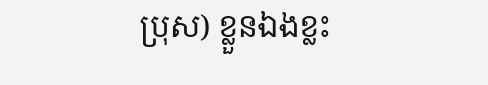ប្រុស) ខ្លួនឯងខ្លះ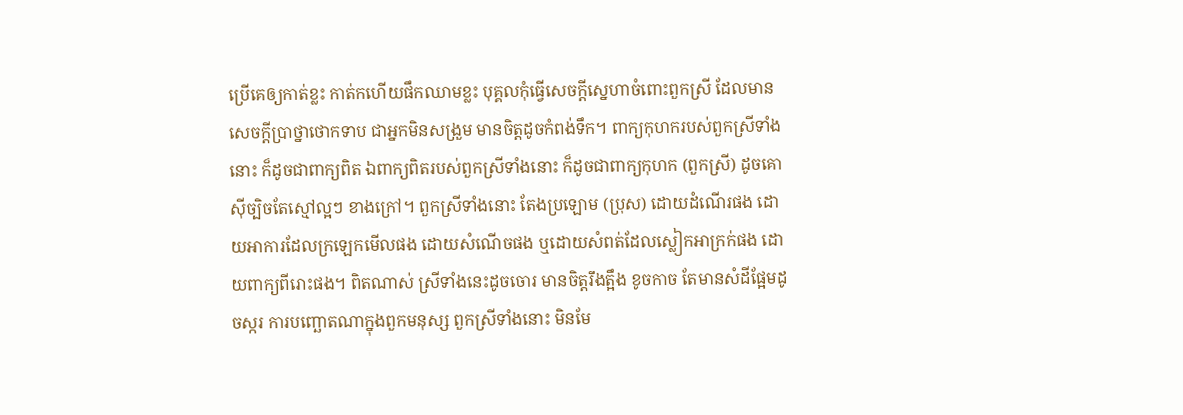ប្រើគេឲ្យកាត់ខ្លះ កាត់កហើយផឹកឈាមខ្លះ បុគ្គលកុំធ្វើសេចក្តីស្នេហាចំពោះពួកស្រី ដែលមានសេចក្តីប្រាថ្នាថោកទាប ជាអ្នកមិនសង្រួម មានចិត្តដូចកំពង់ទឹក។ ពាក្យកុហករបស់ពួកស្រីទាំងនោះ ក៏ដូចជាពាក្យពិត ឯពាក្យពិតរបស់ពួកស្រីទាំងនោះ ក៏ដូចជាពាក្យកុហក (ពួកស្រី) ដូចគោ ស៊ីច្បិចតែស្មៅល្អៗ ខាងក្រៅ។ ពួកស្រីទាំងនោះ តែងប្រឡោម (ប្រុស) ដោយដំណើរផង ដោយអាការដែលក្រឡេកមើលផង ដោយសំណើចផង ឬដោយសំពត់ដែលស្លៀកអាក្រក់ផង ដោយពាក្យពីរោះផង។ ពិតណាស់ ស្រីទាំងនេះដូចចោរ មានចិត្តរឹងត្អឹង ខូចកាច តែមានសំដីផ្អែមដូចស្ករ ការបញ្ឆោតណាក្នុងពួកមនុស្ស ពួកស្រីទាំងនោះ មិនមែ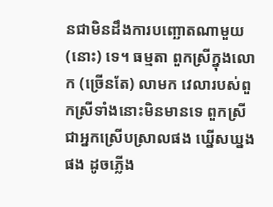នជាមិនដឹងការបញ្ឆោតណាមួយ (នោះ) ទេ។ ធម្មតា ពួកស្រីក្នុងលោក (ច្រើនតែ) លាមក វេលារបស់ពួកស្រីទាំងនោះមិនមានទេ ពួកស្រីជាអ្នកស្រើបស្រាលផង ឃ្នើសឃ្នងផង ដូចភ្លើង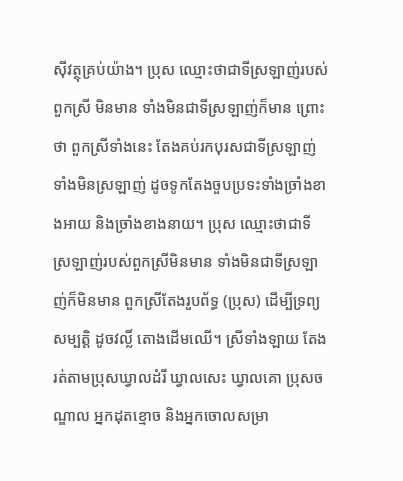ស៊ីវត្ថុគ្រប់យ៉ាង។ ប្រុស ឈ្មោះថាជាទីស្រឡាញ់របស់ពួកស្រី មិនមាន ទាំងមិនជាទីស្រឡាញ់ក៏មាន ព្រោះថា ពួកស្រីទាំងនេះ តែងគប់រកបុរសជាទីស្រឡាញ់ ទាំងមិនស្រឡាញ់ ដូចទូកតែងចួបប្រទះទាំងច្រាំងខាងអាយ និងច្រាំងខាងនាយ។ ប្រុស ឈ្មោះថាជាទីស្រឡាញ់របស់ពួកស្រីមិនមាន ទាំងមិនជាទីស្រឡាញ់ក៏មិនមាន ពួកស្រីតែងរួបព័ទ្ធ (ប្រុស) ដើម្បីទ្រព្យសម្បត្តិ ដូចវល្លិ៍ តោងដើមឈើ។ ស្រីទាំងឡាយ តែងរត់តាមប្រុសឃ្វាលដំរី ឃ្វាលសេះ ឃ្វាលគោ ប្រុសចណ្ឌាល អ្នកដុតខ្មោច និងអ្នកចោលសម្រា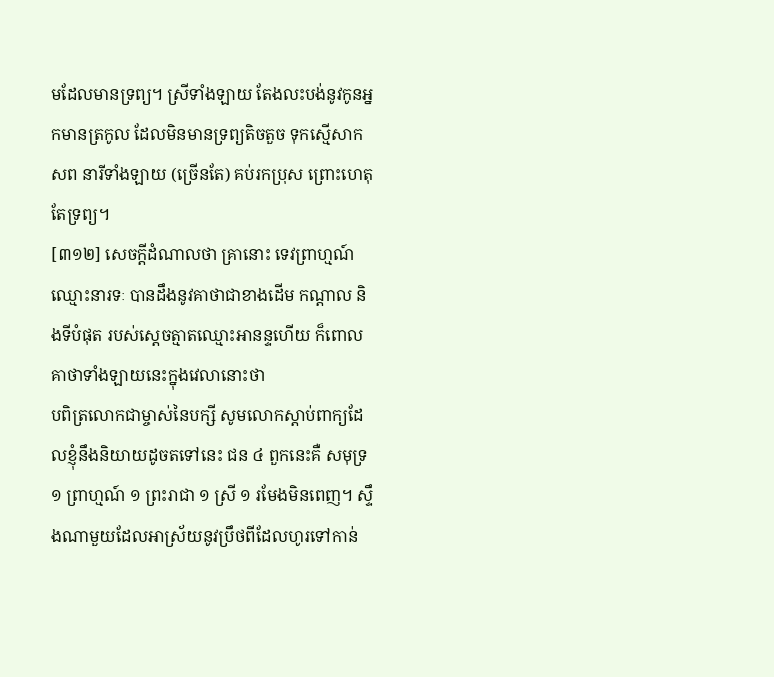មដែលមានទ្រព្យ។ ស្រីទាំងឡាយ តែងលះបង់នូវកូនអ្នកមានត្រកូល ដែលមិនមានទ្រព្យតិចតួច ទុកស្មើសាកសព នារីទាំងឡាយ (ច្រើនតែ) គប់រកប្រុស ព្រោះហេតុតែទ្រព្យ។
[៣១២] សេចក្តីដំណាលថា គ្រានោះ ទេវពា្រហ្មណ៍ឈ្មោះនារទៈ បានដឹងនូវគាថាជាខាងដើម កណ្តាល និងទីបំផុត របស់ស្តេចត្មាតឈ្មោះអានន្ទហើយ ក៏ពោលគាថាទាំងឡាយនេះក្នុងវេលានោះថា
បពិត្រលោកជាម្ចាស់នៃបក្សី សូមលោកស្តាប់ពាក្យដែលខ្ញុំនឹងនិយាយដូចតទៅនេះ ជន ៤ ពួកនេះគឺ សមុទ្រ ១ ព្រាហ្មណ៍ ១ ព្រះរាជា ១ ស្រី ១ រមែងមិនពេញ។ ស្ទឹងណាមួយដែលអាស្រ័យនូវប្រឹថពីដែលហូរទៅកាន់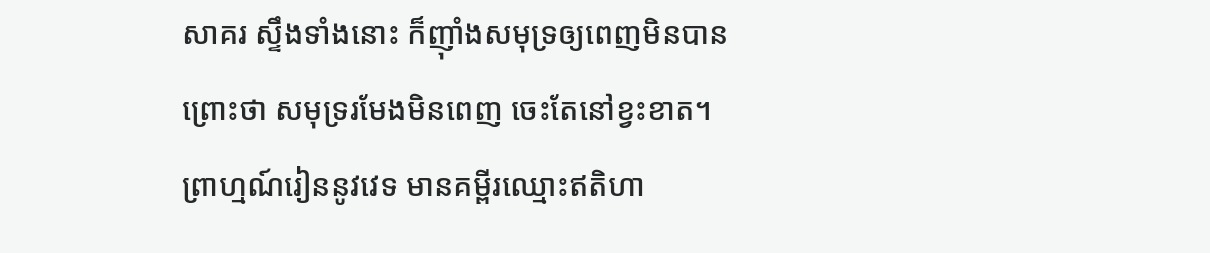សាគរ ស្ទឹងទាំងនោះ ក៏ញ៉ាំងសមុទ្រឲ្យពេញមិនបាន ព្រោះថា សមុទ្ររមែងមិនពេញ ចេះតែនៅខ្វះខាត។ ព្រាហ្មណ៍រៀននូវវេទ មានគម្ពីរឈ្មោះឥតិហា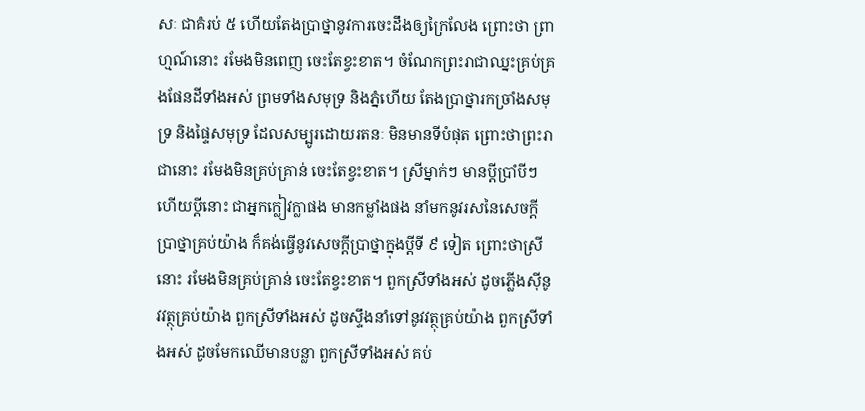សៈ ជាគំរប់ ៥ ហើយតែងប្រាថ្នានូវការចេះដឹងឲ្យក្រៃលែង ព្រោះថា ព្រាហ្មណ៍នោះ រមែងមិនពេញ ចេះតែខ្វះខាត។ ចំណែកព្រះរាជាឈ្នះគ្រប់គ្រងផែនដីទាំងអស់ ព្រមទាំងសមុទ្រ និងភ្នំហើយ តែងប្រាថ្នារកច្រាំងសមុទ្រ និងផ្ទៃសមុទ្រ ដែលសម្បូរដោយរតនៈ មិនមានទីបំផុត ព្រោះថាព្រះរាជានោះ រមែងមិនគ្រប់គ្រាន់ ចេះតែខ្វះខាត។ ស្រីម្នាក់ៗ មានប្តីប្រាំបីៗ ហើយប្តីនោះ ជាអ្នកក្លៀវក្លាផង មានកម្លាំងផង នាំមកនូវរសនៃសេចក្តីប្រាថ្នាគ្រប់យ៉ាង ក៏គង់ធ្វើនូវសេចក្តីប្រាថ្នាក្នុងប្តីទី ៩ ទៀត ព្រោះថាស្រីនោះ រមែងមិនគ្រប់គ្រាន់ ចេះតែខ្វះខាត។ ពួកស្រីទាំងអស់ ដូចភ្លើងស៊ីនូវវត្ថុគ្រប់យ៉ាង ពួកស្រីទាំងអស់ ដូចស្ទឹងនាំទៅនូវវត្ថុគ្រប់យ៉ាង ពួកស្រីទាំងអស់ ដូចមែកឈើមានបន្លា ពួកស្រីទាំងអស់ គប់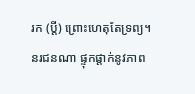រក (ប្តី) ព្រោះហេតុតែទ្រព្យ។ នរជនណា ផ្ទុកផ្តាក់នូវភាព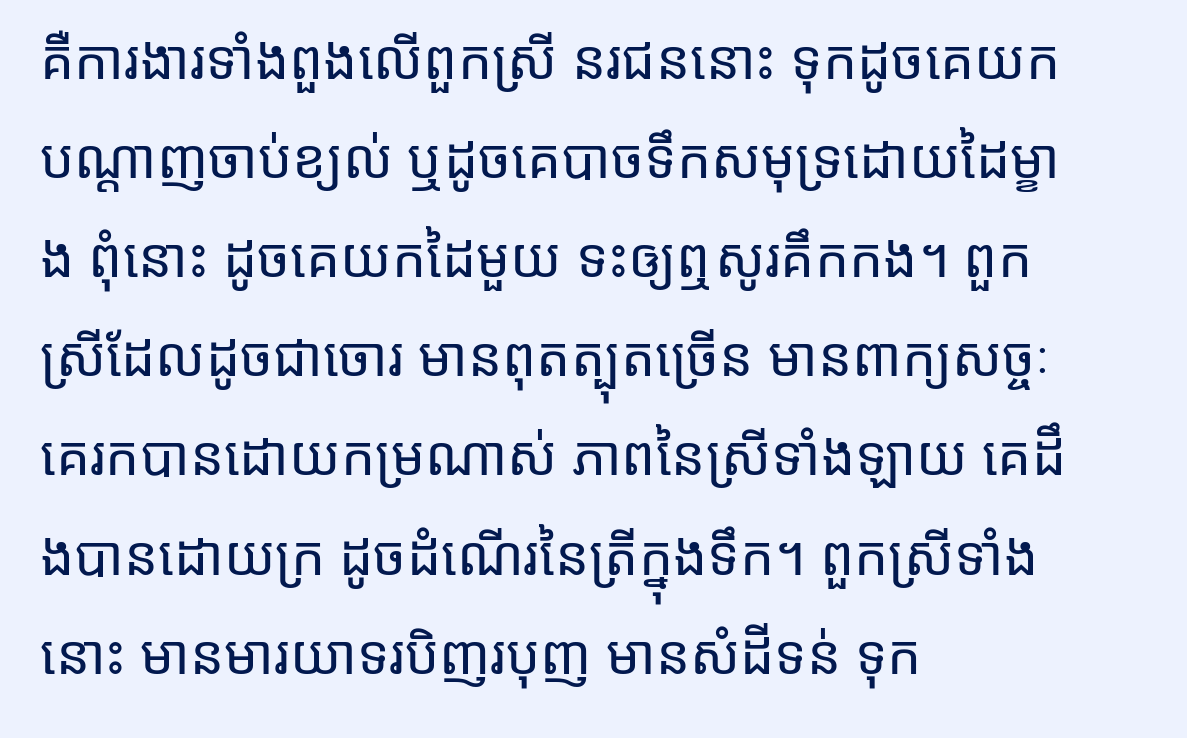គឺការងារទាំងពួងលើពួកស្រី នរជននោះ ទុកដូចគេយកបណ្តាញចាប់ខ្យល់ ឬដូចគេបាចទឹកសមុទ្រដោយដៃម្ខាង ពុំនោះ ដូចគេយកដៃមួយ ទះឲ្យឮសូរគឹកកង។ ពួកស្រីដែលដូចជាចោរ មានពុតត្បុតច្រើន មានពាក្យសច្ចៈ គេរកបានដោយកម្រណាស់ ភាពនៃស្រីទាំងឡាយ គេដឹងបានដោយក្រ ដូចដំណើរនៃត្រីក្នុងទឹក។ ពួកស្រីទាំងនោះ មានមារយាទរបិញរបុញ មានសំដីទន់ ទុក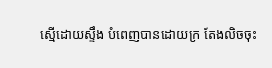ស្មើដោយស្ទឹង បំពេញបានដោយក្រ តែងលិចចុះ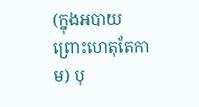(ក្នុងអបាយ ព្រោះហេតុតែកាម) បុ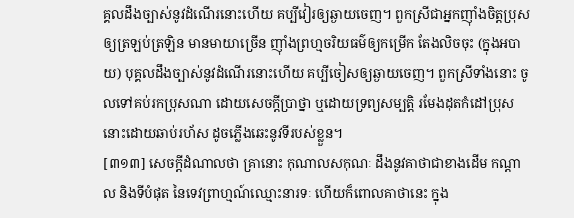គ្គលដឹងច្បាស់នូវដំណើរនោះហើយ គប្បីវៀរឲ្យឆ្ងាយចេញ។ ពួកស្រីជាអ្នកញ៉ាំងចិត្តប្រុសឲ្យត្រឡប់ត្រឡិន មានមាយាច្រើន ញ៉ាំងព្រហ្មចរិយធម៌ឲ្យកម្រើក តែងលិចចុះ (ក្នុងអបាយ) បុគ្គលដឹងច្បាស់នូវដំណើរនោះហើយ គប្បីចៀសឲ្យឆ្ងាយចេញ។ ពួកស្រីទាំងនោះ ចូលទៅគប់រកប្រុសណា ដោយសេចក្តីប្រាថ្នា ឬដោយទ្រព្យសម្បត្តិ រមែងដុតកំដៅប្រុសនោះដោយឆាប់រហ័ស ដូចភ្លើងឆេះនូវទីរបស់ខ្លួន។
[៣១៣] សេចក្តីដំណាលថា គ្រានោះ កុណាលសកុណៈ ដឹងនូវគាថាជាខាងដើម កណ្តាល និងទីបំផុត នៃទេវព្រាហ្មណ៍ឈ្មោះនារទៈ ហើយក៏ពោលគាថានេះ ក្នុង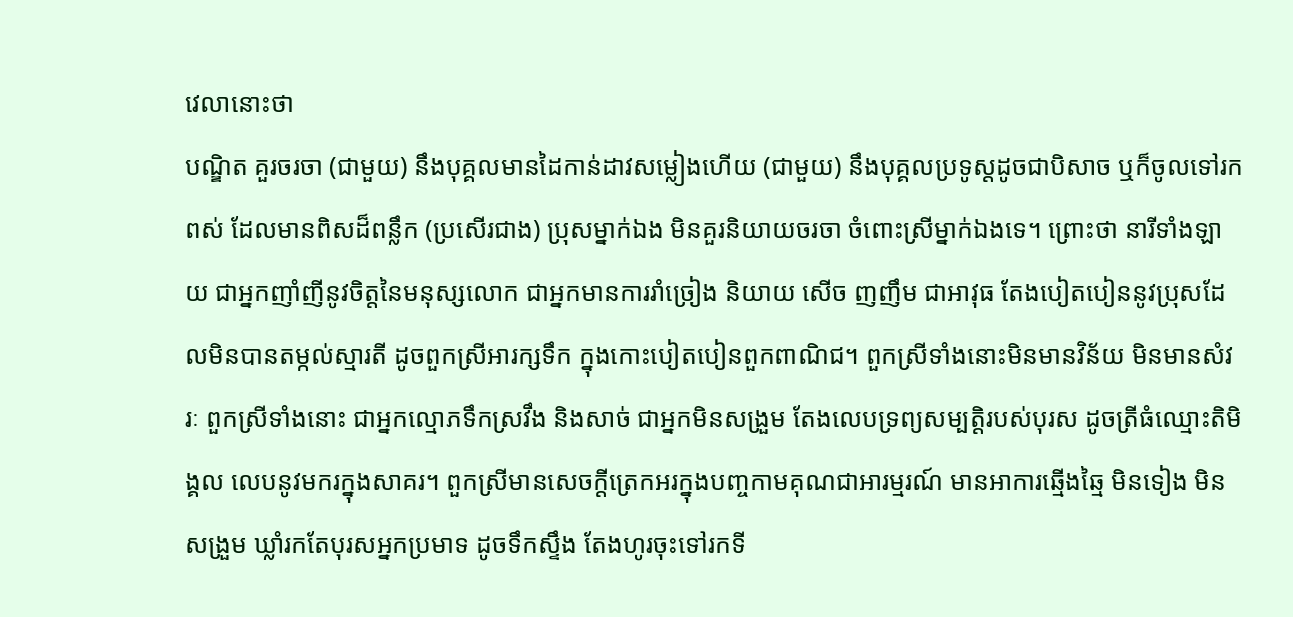វេលានោះថា
បណ្ឌិត គួរចរចា (ជាមួយ) នឹងបុគ្គលមានដៃកាន់ដាវសម្លៀងហើយ (ជាមួយ) នឹងបុគ្គលប្រទូស្តដូចជាបិសាច ឬក៏ចូលទៅរកពស់ ដែលមានពិសដ៏ពន្លឹក (ប្រសើរជាង) ប្រុសម្នាក់ឯង មិនគួរនិយាយចរចា ចំពោះស្រីម្នាក់ឯងទេ។ ព្រោះថា នារីទាំងឡាយ ជាអ្នកញាំញីនូវចិត្តនៃមនុស្សលោក ជាអ្នកមានការរាំច្រៀង និយាយ សើច ញញឹម ជាអាវុធ តែងបៀតបៀននូវប្រុសដែលមិនបានតម្កល់ស្មារតី ដូចពួកស្រីអារក្សទឹក ក្នុងកោះបៀតបៀនពួកពាណិជ។ ពួកស្រីទាំងនោះមិនមានវិន័យ មិនមានសំវរៈ ពួកស្រីទាំងនោះ ជាអ្នកល្មោភទឹកស្រវឹង និងសាច់ ជាអ្នកមិនសង្រួម តែងលេបទ្រព្យសម្បត្តិរបស់បុរស ដូចត្រីធំឈ្មោះតិមិង្គល លេបនូវមករក្នុងសាគរ។ ពួកស្រីមានសេចក្តីត្រេកអរក្នុងបញ្ចកាមគុណជាអារម្មរណ៍ មានអាការឆ្មើងឆ្មៃ មិនទៀង មិនសង្រួម ឃ្លាំរកតែបុរសអ្នកប្រមាទ ដូចទឹកស្ទឹង តែងហូរចុះទៅរកទី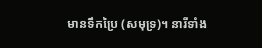មានទឹកប្រៃ (សមុទ្រ)។ នារីទាំង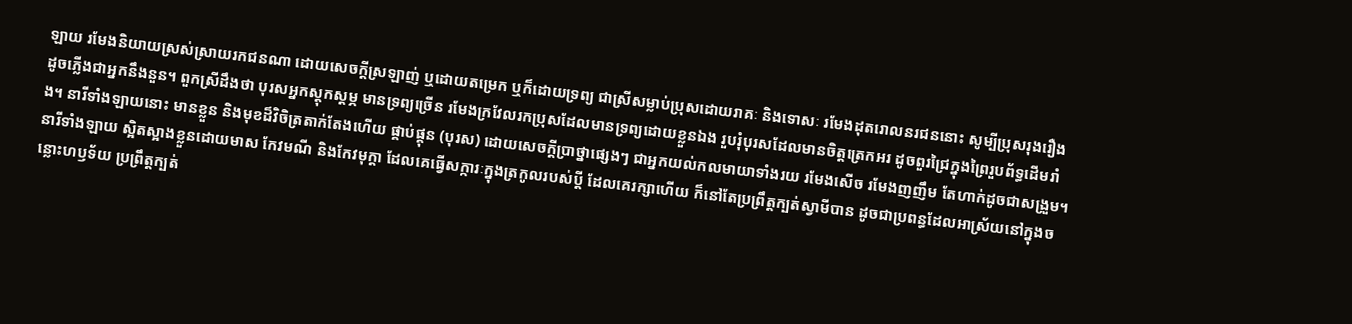ឡាយ រមែងនិយាយស្រស់ស្រាយរកជនណា ដោយសេចក្តីស្រឡាញ់ ឬដោយតម្រេក ឬក៏ដោយទ្រព្យ ជាស្រីសម្លាប់ប្រុសដោយរាគៈ និងទោសៈ រមែងដុតរោលនរជននោះ សូម្បីប្រុសរុងរឿងដូចភ្លើងជាអ្នកនឹងនួន។ ពួកស្រីដឹងថា បុរសអ្នកស្តុកស្តម្ភ មានទ្រព្យច្រើន រមែងក្រវែលរកប្រុសដែលមានទ្រព្យដោយខ្លួនឯង រួបរុំបុរសដែលមានចិត្តត្រេកអរ ដូចពួរជ្រៃក្នុងព្រៃរួបព័ទ្ធដើមរាំង។ នារីទាំងឡាយនោះ មានខ្លួន និងមុខដ៏វិចិត្រតាក់តែងហើយ ផ្គាប់ផ្គុន (បុរស) ដោយសេចក្តីប្រាថ្នាផ្សេងៗ ជាអ្នកយល់កលមាយាទាំងរយ រមែងសើច រមែងញញឹម តែហាក់ដូចជាសង្រួម។ នារីទាំងឡាយ ស្អិតស្អាងខ្លួនដោយមាស កែវមណី និងកែវមុក្តា ដែលគេធ្វើសក្ការៈក្នុងត្រកូលរបស់ប្តី ដែលគេរក្សាហើយ ក៏នៅតែប្រព្រឹត្តក្បត់ស្វាមីបាន ដូចជាប្រពន្ធដែលអាស្រ័យនៅក្នុងចន្លោះហឫទ័យ ប្រព្រឹត្តក្បត់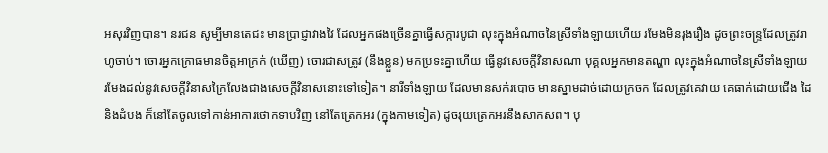អសុរវិញបាន។ នរជន សូម្បីមានតេជះ មានប្រាជ្ញាវាងវៃ ដែលអ្នកផងច្រើនគ្នាធ្វើសក្ការបូជា លុះក្នុងអំណាចនៃស្រីទាំងឡាយហើយ រមែងមិនរុងរឿង ដូចព្រះចន្ទ្រដែលត្រូវរាហូចាប់។ ចោរអ្នកក្រោធមានចិត្តអាក្រក់ (ឃើញ) ចោរជាសត្រូវ (នឹងខ្លួន) មកប្រទះគ្នាហើយ ធ្វើនូវសេចក្តីវិនាសណា បុគ្គលអ្នកមានតណ្ហា លុះក្នុងអំណាចនៃស្រីទាំងឡាយ រមែងដល់នូវសេចក្តីវិនាសក្រៃលែងជាងសេចក្តីវិនាសនោះទៅទៀត។ នារីទាំងឡាយ ដែលមានសក់របោច មានស្នាមដាច់ដោយក្រចក ដែលត្រូវគេវាយ គេធាក់ដោយជើង ដៃ និងដំបង ក៏នៅតែចូលទៅកាន់អាការថោកទាបវិញ នៅតែត្រេកអរ (ក្នុងកាមទៀត) ដូចរុយត្រេកអរនឹងសាកសព។ បុ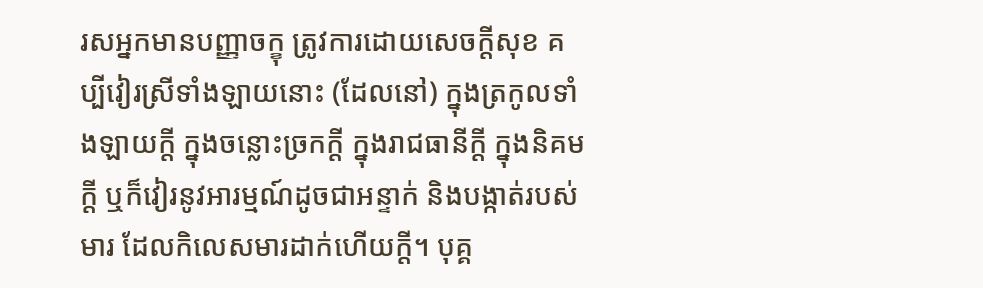រសអ្នកមានបញ្ញាចក្ខុ ត្រូវការដោយសេចក្តីសុខ គប្បីវៀរស្រីទាំងឡាយនោះ (ដែលនៅ) ក្នុងត្រកូលទាំងឡាយក្តី ក្នុងចន្លោះច្រកក្តី ក្នុងរាជធានីក្តី ក្នុងនិគមក្តី ឬក៏វៀរនូវអារម្មណ៍ដូចជាអន្ទាក់ និងបង្កាត់របស់មារ ដែលកិលេសមារដាក់ហើយក្តី។ បុគ្គ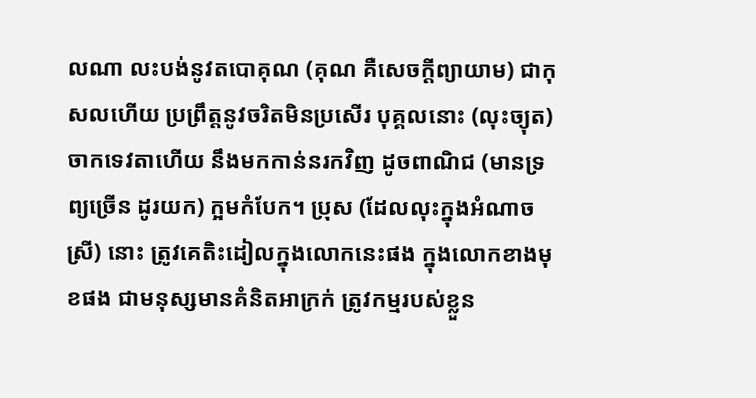លណា លះបង់នូវតបោគុណ (គុណ គឺសេចក្តីព្យាយាម) ជាកុសលហើយ ប្រព្រឹត្តនូវចរិតមិនប្រសើរ បុគ្គលនោះ (លុះច្យុត) ចាកទេវតាហើយ នឹងមកកាន់នរកវិញ ដូចពាណិជ (មានទ្រព្យច្រើន ដូរយក) ក្អមកំបែក។ ប្រុស (ដែលលុះក្នុងអំណាចស្រី) នោះ ត្រូវគេតិះដៀលក្នុងលោកនេះផង ក្នុងលោកខាងមុខផង ជាមនុស្សមានគំនិតអាក្រក់ ត្រូវកម្មរបស់ខ្លួន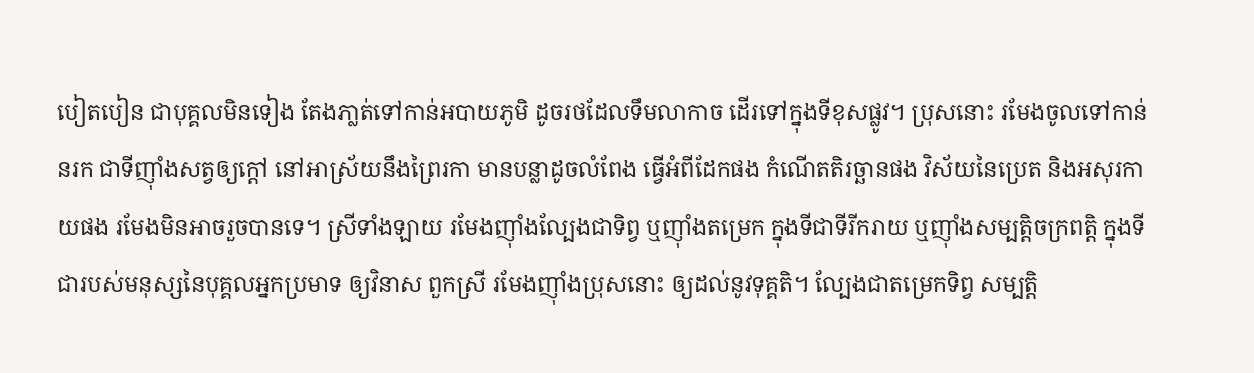បៀតបៀន ជាបុគ្គលមិនទៀង តែងភា្លត់ទៅកាន់អបាយភូមិ ដូចរថដែលទឹមលាកាច ដើរទៅក្នុងទីខុសផ្លូវ។ ប្រុសនោះ រមែងចូលទៅកាន់នរក ជាទីញ៉ាំងសត្វឲ្យក្តៅ នៅអាស្រ័យនឹងព្រៃរកា មានបន្លាដូចលំពែង ធ្វើអំពីដែកផង កំណើតតិរច្ឆានផង វិស័យនៃប្រេត និងអសុរកាយផង រមែងមិនអាចរួចបានទេ។ ស្រីទាំងឡាយ រមែងញ៉ាំងល្បែងជាទិព្វ ឬញ៉ាំងតម្រេក ក្នុងទីជាទីរីករាយ ឬញ៉ាំងសម្បត្តិចក្រពត្តិ ក្នុងទីជារបស់មនុស្សនៃបុគ្គលអ្នកប្រមាទ ឲ្យវិនាស ពួកស្រី រមែងញ៉ាំងប្រុសនោះ ឲ្យដល់នូវទុគ្គតិ។ ល្បែងជាតម្រេកទិព្វ សម្បតិ្ត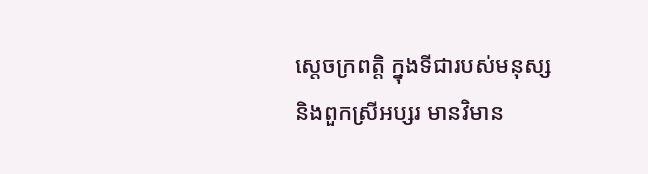ស្តេចក្រពត្តិ ក្នុងទីជារបស់មនុស្ស និងពួកស្រីអប្សរ មានវិមាន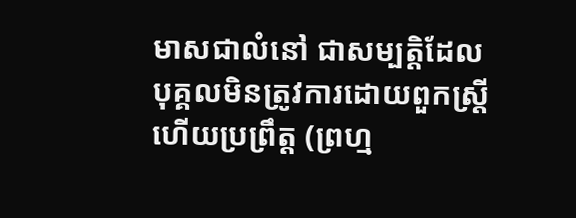មាសជាលំនៅ ជាសម្បតិ្តដែលបុគ្គលមិនត្រូវការដោយពួកស្ត្រី ហើយប្រព្រឹត្ត (ព្រហ្ម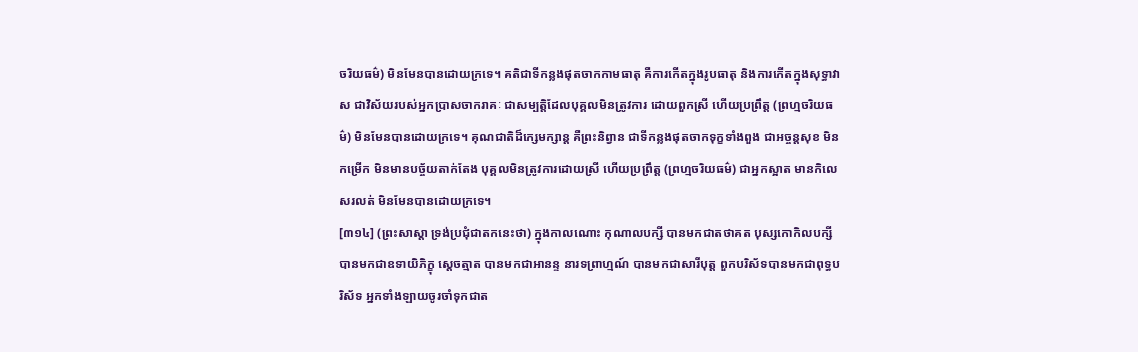ចរិយធម៌) មិនមែនបានដោយក្រទេ។ គតិជាទីកន្លងផុតចាកកាមធាតុ គឺការកើតក្នុងរូបធាតុ និងការកើតក្នុងសុទ្ធាវាស ជាវិស័យរបស់អ្នកប្រាសចាករាគៈ ជាសម្បត្តិដែលបុគ្គលមិនត្រូវការ ដោយពួកស្រី ហើយប្រព្រឹត្ត (ព្រហ្មចរិយធម៌) មិនមែនបានដោយក្រទេ។ គុណជាតិដ៏ក្សេមក្សាន្ត គឺព្រះនិព្វាន ជាទីកន្លងផុតចាកទុក្ខទាំងពួង ជាអច្ចន្តសុខ មិនកម្រើក មិនមានបច័្ចយតាក់តែង បុគ្គលមិនត្រូវការដោយស្រី ហើយប្រព្រឹត្ត (ព្រហ្មចរិយធម៌) ជាអ្នកស្អាត មានកិលេសរលត់ មិនមែនបានដោយក្រទេ។
[៣១៤] (ព្រះសាស្តា ទ្រង់ប្រជុំជាតកនេះថា) ក្នុងកាលណោះ កុណាលបក្សី បានមកជាតថាគត បុស្សកោកិលបក្សី បានមកជាឧទាយិភិក្ខុ ស្តេចត្មាត បានមកជាអានន្ទ នារទព្រាហ្មណ៍ បានមកជាសារីបុត្ត ពួកបរិស័ទបានមកជាពុទ្ធបរិស័ទ អ្នកទាំងឡាយចូរចាំទុកជាត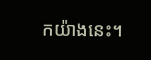កយ៉ាងនេះ។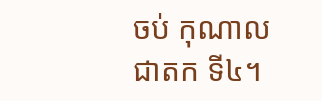ចប់ កុណាលជាតក ទី៤។